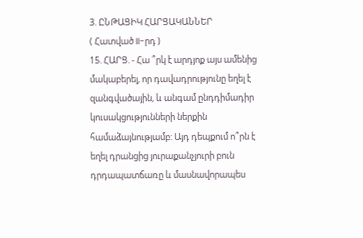3. ԸՆԹԱՑԻԿ ՀԱՐՑԱԿԱՆՆԵՐ
( Հատված II-րդ )
15. ՀԱՐՑ. - Հա ՞րկ է արդյոք այս ամենից մակաբերել, որ դավադրությունը եղել է զանգվածային, և անգամ ընդդիմադիր կուսակցությունների ներքին համաձայնությամբ: Այդ դեպքում ո՞րն է եղել դրանցից յուրաքանչյուրի բուն դրդապատճառը և մասնավորապես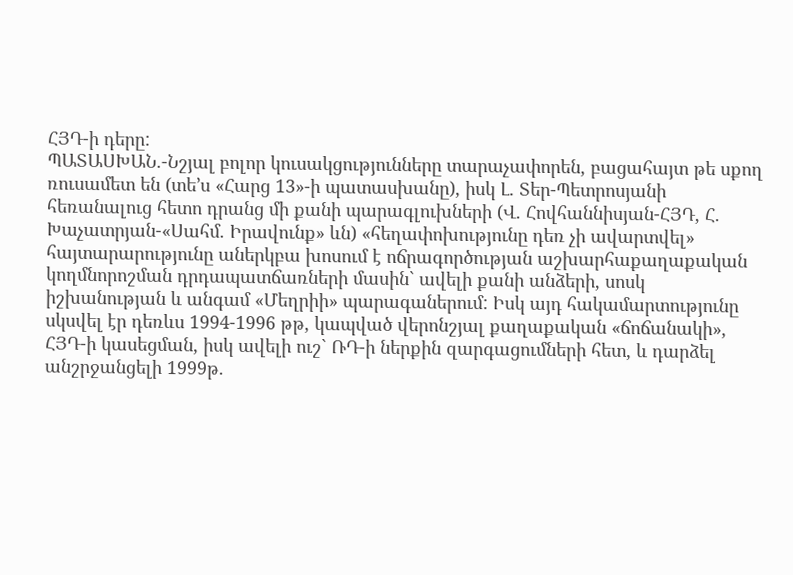ՀՅԴ-ի դերը:
ՊԱՏԱՍԽԱՆ.-Նշյալ բոլոր կուսակցությունները տարաչափորեն, բացահայտ թե սքող ռուսամետ են (տե’ս «Հարց 13»-ի պատասխանը), իսկ Լ. Տեր-Պետրոսյանի հեռանալուց հետո դրանց մի քանի պարագլուխների (Վ. Հովհաննիսյան-ՀՅԴ, Հ. Խաչատրյան-«Սահմ. Իրավունք» ևն) «հեղափոխությունը դեռ չի ավարտվել» հայտարարությունը աներկբա խոսում է ոճրագործության աշխարհաքաղաքական կողմնորոշման դրդապատճառների մասին` ավելի քանի անձերի, սոսկ իշխանության և անգամ «Մեղրիի» պարագաներում: Իսկ այդ հակամարտությունը սկսվել էր դեռևս 1994-1996 թթ, կապված վերոնշյալ քաղաքական «ճոճանակի», ՀՅԴ-ի կասեցման, իսկ ավելի ուշ` ՌԴ-ի ներքին զարգացումների հետ, և դարձել անշրջանցելի 1999թ.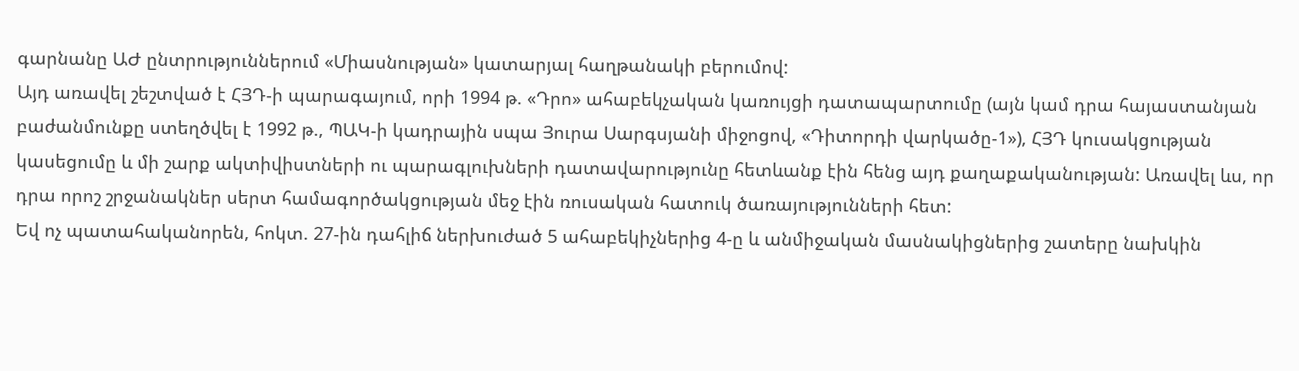գարնանը ԱԺ ընտրություններում «Միասնության» կատարյալ հաղթանակի բերումով:
Այդ առավել շեշտված է ՀՅԴ-ի պարագայում, որի 1994 թ. «Դրո» ահաբեկչական կառույցի դատապարտումը (այն կամ դրա հայաստանյան բաժանմունքը ստեղծվել է 1992 թ., ՊԱԿ-ի կադրային սպա Յուրա Սարգսյանի միջոցով, «Դիտորդի վարկածը-1»), ՀՅԴ կուսակցության կասեցումը և մի շարք ակտիվիստների ու պարագլուխների դատավարությունը հետևանք էին հենց այդ քաղաքականության: Առավել ևս, որ դրա որոշ շրջանակներ սերտ համագործակցության մեջ էին ռուսական հատուկ ծառայությունների հետ:
Եվ ոչ պատահականորեն, հոկտ. 27-ին դահլիճ ներխուժած 5 ահաբեկիչներից 4-ը և անմիջական մասնակիցներից շատերը նախկին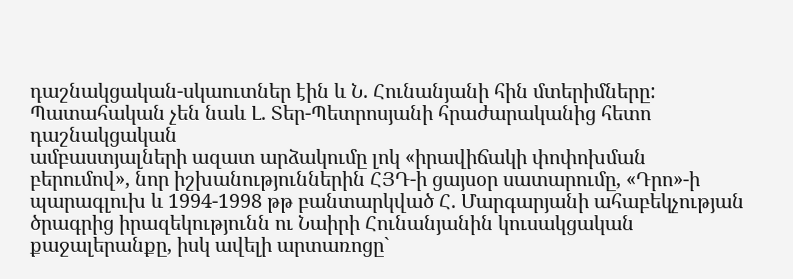դաշնակցական-սկաուտներ էին և Ն. Հունանյանի հին մտերիմները: Պատահական չեն նաև Լ. Տեր-Պետրոսյանի հրաժարականից հետո դաշնակցական
ամբաստյալների ազատ արձակումը լոկ «իրավիճակի փոփոխման բերումով», նոր իշխանություններին ՀՅԴ-ի ցայսօր սատարումը, «Դրո»-ի պարագլուխ և 1994-1998 թթ բանտարկված Հ. Մարգարյանի ահաբեկչության ծրագրից իրազեկությունն ու Նաիրի Հունանյանին կուսակցական քաջալերանքը, իսկ ավելի արտառոցը`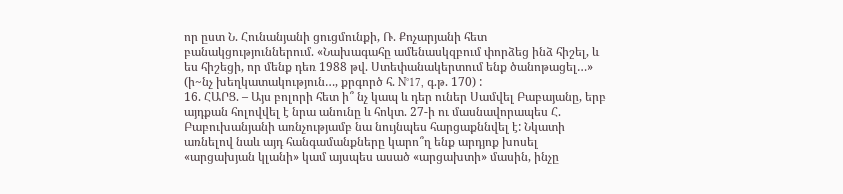որ ըստ Ն. Հունանյանի ցուցմունքի, Ռ. Քոչարյանի հետ բանակցություններում. «Նախագահը ամենասկզբում փորձեց ինձ հիշել, և ես հիշեցի, որ մենք դեռ 1988 թվ. Ստեփանակերտում ենք ծանոթացել…» (ի~նչ խեղկատակություն…, քրգործ հ. N°17, գ.թ. 170) :
16. ՀԱՐՑ. – Այս բոլորի հետ ի՞ նչ կապ և դեր ուներ Սամվել Բաբայանը, երբ այդքան հոլովվել է նրա անունը և հոկտ. 27-ի ու մասնավորապես Հ. Բաբուխանյանի առնչությամբ նա նույնպես հարցաքննվել է: Նկատի առնելով նաև այդ հանգամանքները կարո՞ղ ենք արդյոք խոսել «արցախյան կլանի» կամ այսպես ասած «արցախտի» մասին, ինչը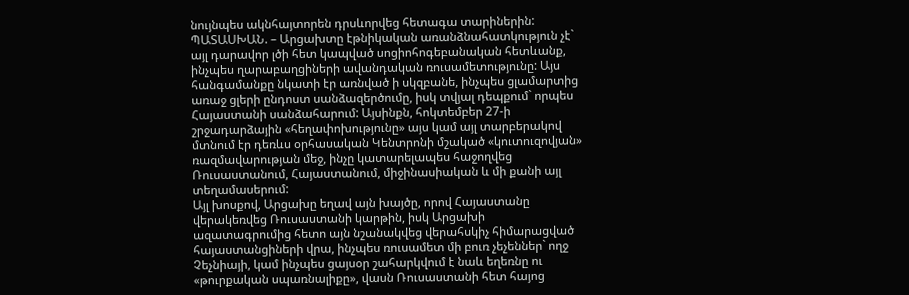նույնպես ակնհայտորեն դրսևորվեց հետագա տարիներին:
ՊԱՏԱՍԽԱՆ. – Արցախտը էթնիկական առանձնահատկություն չէ` այլ դարավոր լծի հետ կապված սոցիոհոգեբանական հետևանք, ինչպես ղարաբաղցիների ավանդական ռուսամետությունը: Այս հանգամանքը նկատի էր առնված ի սկզբանե, ինչպես ցլամարտից առաջ ցլերի ընդոստ սանձազերծումը, իսկ տվյալ դեպքում` որպես Հայաստանի սանձահարում: Այսինքն, հոկտեմբեր 27-ի շրջադարձային «հեղափոխությունը» այս կամ այլ տարբերակով մտնում էր դեռևս օրհասական Կենտրոնի մշակած «կուտուզովյան» ռազմավարության մեջ, ինչը կատարելապես հաջողվեց Ռուսաստանում, Հայաստանում, միջինասիական և մի քանի այլ տեղամասերում:
Այլ խոսքով, Արցախը եղավ այն խայծը, որով Հայաստանը վերակեռվեց Ռուսաստանի կարթին, իսկ Արցախի ազատագրումից հետո այն նշանակվեց վերահսկիչ հիմարացված հայաստանցիների վրա, ինչպես ռուսամետ մի բուռ չեչեններ` ողջ Չեչնիայի, կամ ինչպես ցայսօր շահարկվում է նաև եղեռնը ու «թուրքական սպառնալիքը», վասն Ռուսաստանի հետ հայոց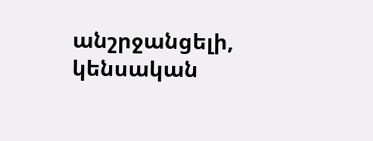անշրջանցելի, կենսական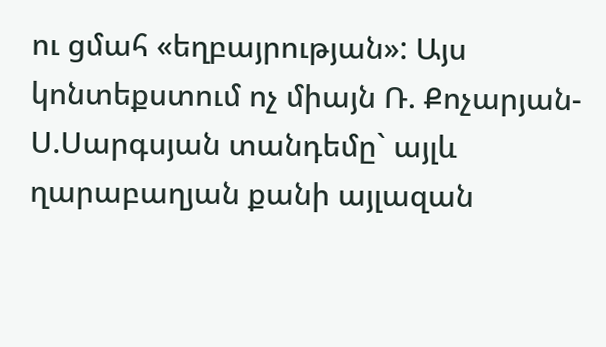ու ցմահ «եղբայրության»: Այս կոնտեքստում ոչ միայն Ռ. Քոչարյան-Ս.Սարգսյան տանդեմը` այլև ղարաբաղյան քանի այլազան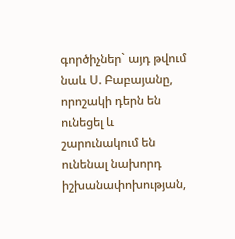գործիչներ` այդ թվում նաև Ս. Բաբայանը, որոշակի դերն են ունեցել և շարունակում են ունենալ նախորդ իշխանափոխության,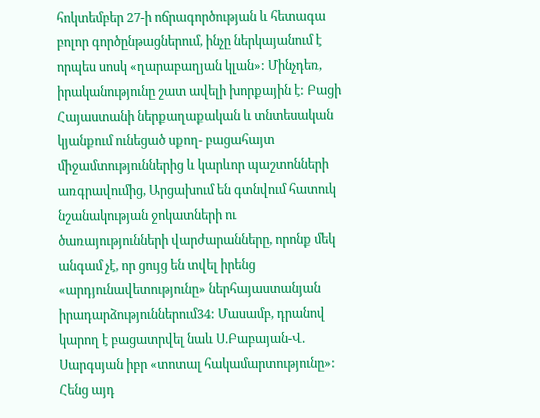հոկտեմբեր 27-ի ոճրագործության և հետագա բոլոր գործընթացներում, ինչը ներկայանում է որպես սոսկ «ղարաբաղյան կլան»: Մինչդեռ, իրականությունը շատ ավելի խորքային է: Բացի Հայաստանի ներքաղաքական և տնտեսական կյանքում ունեցած սքող- բացահայտ միջամտություններից և կարևոր պաշտոնների առգրավումից, Արցախում են գտնվում հատուկ նշանակության ջոկատների ու ծառայությունների վարժարանները, որոնք մեկ անգամ չէ, որ ցույց են տվել իրենց «արդյունավետությունը» ներհայաստանյան իրադարձություններում34: Մասամբ, դրանով կարող է բացատրվել նաև Ս.Բաբայան-Վ. Սարգսյան իբր «տոտալ հակամարտությունը»:
Հենց այդ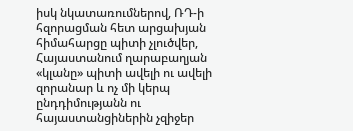իսկ նկատառումներով, ՌԴ-ի հզորացման հետ արցախյան հիմահարցը պիտի չլուծվեր, Հայաստանում ղարաբաղյան «կլանը» պիտի ավելի ու ավելի զորանար և ոչ մի կերպ ընդդիմությանն ու հայաստանցիներին չզիջեր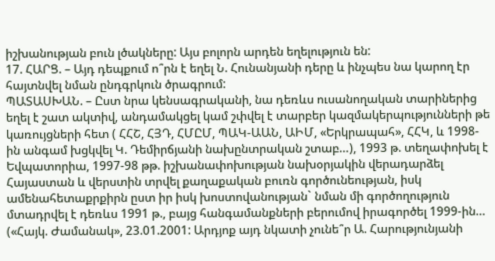իշխանության բուն լծակները: Այս բոլորն արդեն եղելություն են:
17. ՀԱՐՑ. – Այդ դեպքում ո՞րն է եղել Ն. Հունանյանի դերը և ինչպես նա կարող էր հայտնվել նման ընդգրկուն ծրագրում:
ՊԱՏԱՍԽԱՆ. – Ըստ նրա կենսագրականի, նա դեռևս ուսանողական տարիներից եղել է շատ ակտիվ, անդամակցել կամ շփվել է տարբեր կազմակերպությունների թե կառույցների հետ ( ՀՀՇ, ՀՅԴ, ՀՄԸՄ, ՊԱԿ-ԱԱՆ, ԱԻՄ, «Երկրապահ», ՀՀԿ, և 1998-ին անգամ խցկվել Կ. Դեմիրճյանի նախընտրական շտաբ…), 1993 թ. տեղափոխել է Եվպատորիա, 1997-98 թթ. իշխանափոխության նախօրյակին վերադարձել Հայաստան և վերստին տրվել քաղաքական բուռն գործունեության, իսկ ամենահետաքրքիրն ըստ իր իսկ խոստովանության` նման մի գործողություն մտադրվել է դեռևս 1991 թ., բայց հանգամանքների բերումով իրագործել 1999-ին… («Հայկ. Ժամանակ», 23.01.2001: Արդյոք այդ նկատի չունե՞ր Ա. Հարությունյանի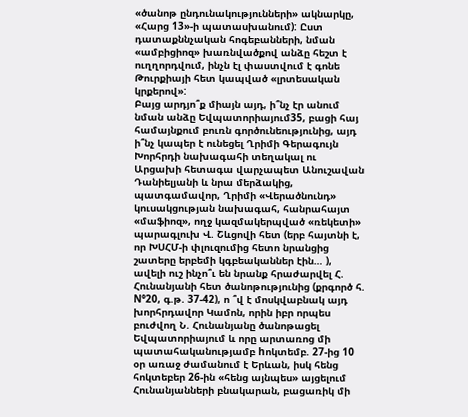«ծանոթ ընդունակությունների» ակնարկը, «Հարց 13»-ի պատասխանում): Ըստ դատաքննչական հոգեբանների, նման «ամբիցիոզ» խառնվածքով անձը հեշտ է ուղղորդվում, ինչն էլ փաստվում է գոնե Թուրքիայի հետ կապված «լրտեսական կրքերով»:
Բայց արդյո՞ք միայն այդ, ի՞նչ էր անում նման անձը Եվպատորիայում35, բացի հայ համայնքում բուռն գործունեությունից, այդ ի՞նչ կապեր է ունեցել Ղրիմի Գերագույն Խորհրդի նախագահի տեղակալ ու Արցախի հետագա վարչապետ Անուշավան Դանիելյանի և նրա մերձակից, պատգամավոր, Ղրիմի «Վերածնունդ» կուսակցության նախագահ, հանրահայտ «մաֆիոզ», ողջ կազմակերպված «ռեկետի» պարագլուխ Վ. Շևցովի հետ (երբ հայտնի է, որ ԽՍՀՄ-ի փլուզումից հետո նրանցից շատերը երբեմի կգբեականներ էին… ), ավելի ուշ ինչո՞ւ են նրանք հրաժարվել Հ. Հունանյանի հետ ծանոթությունից (քրգործ հ. N°20, գ.թ. 37-42), ո ՞վ է մոսկվաբնակ այդ խորհրդավոր Կամոն, որին իբր որպես բուժվող Ն. Հունանյանը ծանոթացել Եվպատորիայում և որը արտառոց մի պատահականությամբ hոկտեմբ. 27-ից 10 օր առաջ ժամանում է Երևան, իսկ հենց հոկտեբեր 26-ին «հենց այնպես» այցելում Հունանյանների բնակարան, բացառիկ մի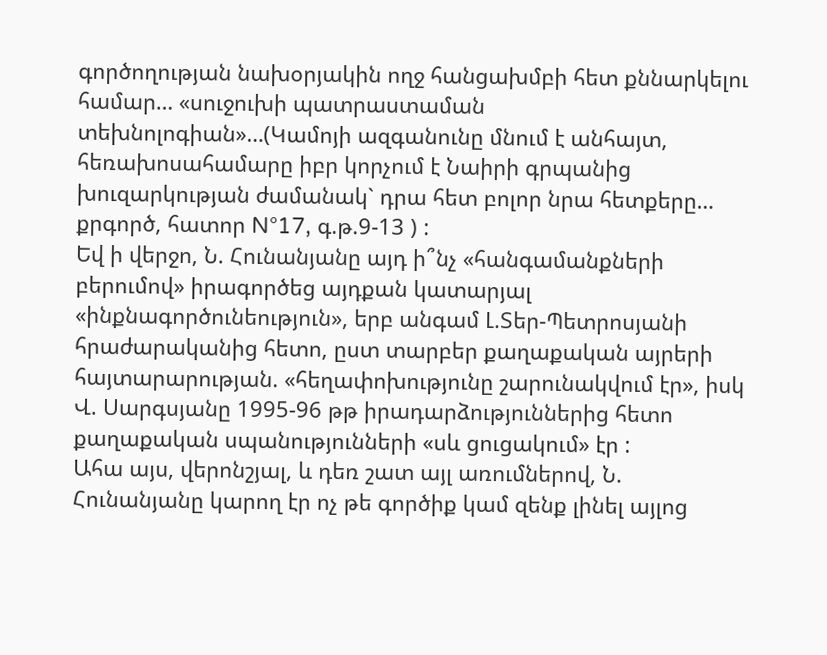գործողության նախօրյակին ողջ հանցախմբի հետ քննարկելու համար… «սուջուխի պատրաստաման տեխնոլոգիան»…(Կամոյի ազգանունը մնում է անհայտ, հեռախոսահամարը իբր կորչում է Նաիրի գրպանից խուզարկության ժամանակ` դրա հետ բոլոր նրա հետքերը… քրգործ, հատոր N°17, գ.թ.9-13 ) :
Եվ ի վերջո, Ն. Հունանյանը այդ ի՞նչ «հանգամանքների բերումով» իրագործեց այդքան կատարյալ «ինքնագործունեություն», երբ անգամ Լ.Տեր-Պետրոսյանի հրաժարականից հետո, ըստ տարբեր քաղաքական այրերի հայտարարության. «հեղափոխությունը շարունակվում էր», իսկ Վ. Սարգսյանը 1995-96 թթ իրադարձություններից հետո քաղաքական սպանությունների «սև ցուցակում» էր :
Ահա այս, վերոնշյալ, և դեռ շատ այլ առումներով, Ն. Հունանյանը կարող էր ոչ թե գործիք կամ զենք լինել այլոց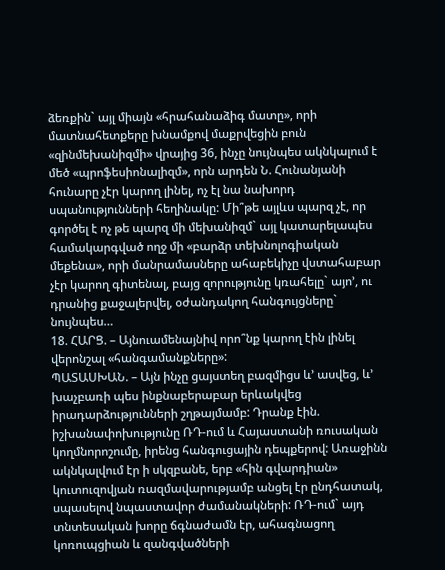ձեռքին` այլ միայն «հրահանաձիգ մատը», որի մատնահետքերը խնամքով մաքրվեցին բուն «զինմեխանիզմի» վրայից 36, ինչը նույնպես ակնկալում է մեծ «պրոֆեսիոնալիզմ», որն արդեն Ն. Հունանյանի հունարը չէր կարող լինել, ոչ էլ նա նախորդ սպանությունների հեղինակը: Մի՞թե այլևս պարզ չէ, որ գործել է ոչ թե պարզ մի մեխանիզմ` այլ կատարելապես համակարգված ողջ մի «բարձր տեխնոլոգիական մեքենա», որի մանրամասները ահաբեկիչը վստահաբար չէր կարող գիտենալ, բայց զորությունը կռահելը` այո’, ու դրանից քաջալերվել, օժանդակող հանգույցները` նույնպես…
18. ՀԱՐՑ. – Այնուամենայնիվ որո՞նք կարող էին լինել վերոնշալ «հանգամանքները»:
ՊԱՏԱՍԽԱՆ. – Այն ինչը ցայստեղ բազմիցս և’ ասվեց, և’ խաչբառի պես ինքնաբերաբար երևակվեց իրադարձությունների շղթայմամբ: Դրանք էին. իշխանափոխությունը ՌԴ-ում և Հայաստանի ռուսական կողմնորոշումը, իրենց հանգուցային դեպքերով: Առաջինն ակնկալվում էր ի սկզբանե, երբ «հին գվարդիան» կուտուզովյան ռազմավարությամբ անցել էր ընդհատակ, սպասելով նպաստավոր ժամանակների: ՌԴ-ում` այդ տնտեսական խորը ճգնաժամն էր, ահագնացող կոռուպցիան և զանգվածների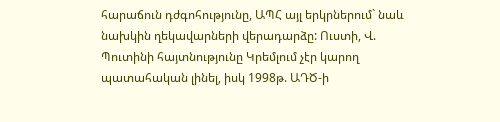հարաճուն դժգոհությունը, ԱՊՀ այլ երկրներում` նաև նախկին ղեկավարների վերադարձը: Ուստի, Վ. Պուտինի հայտնությունը Կրեմլում չէր կարող պատահական լինել, իսկ 1998թ. ԱԴԾ-ի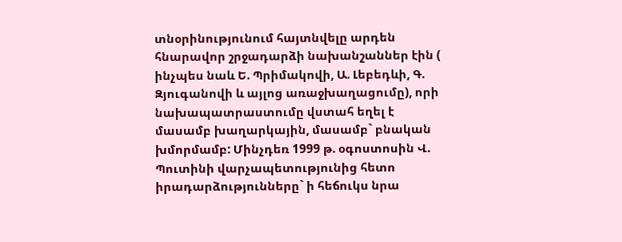տնօրինությունում հայտնվելը արդեն հնարավոր շրջադարձի նախանշաններ էին ( ինչպես նաև Ե. Պրիմակովի, Ա. Լեբեդևի, Գ. Զյուգանովի և այլոց առաջխաղացումը), որի նախապատրաստումը վստահ եղել է մասամբ խաղարկային, մասամբ` բնական խմորմամբ: Մինչդեռ 1999 թ. օգոստոսին Վ. Պուտինի վարչապետությունից հետո իրադարձությունները` ի հեճուկս նրա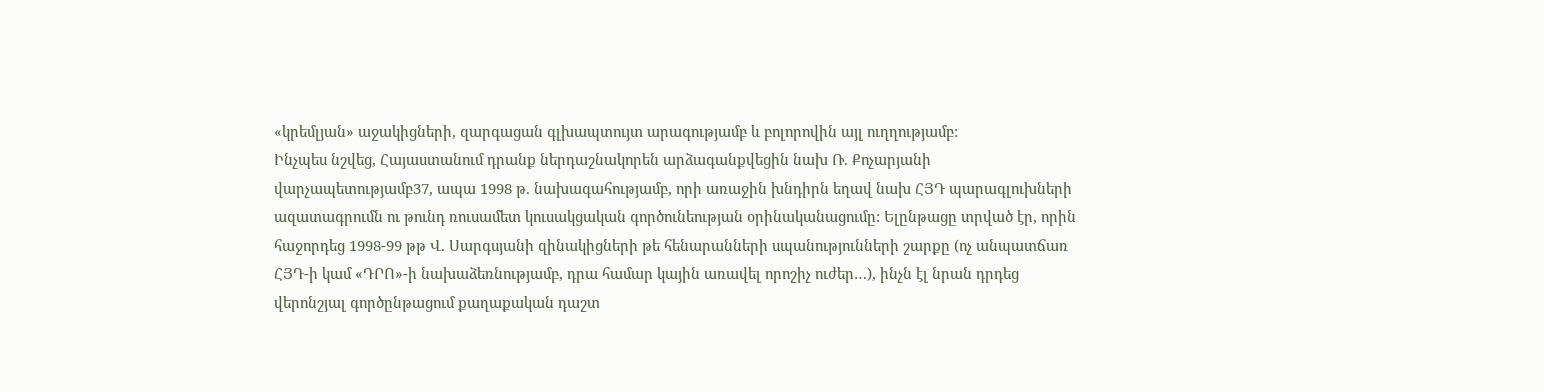«կրեմլյան» աջակիցների, զարգացան գլխապտույտ արագությամբ և բոլորովին այլ ուղղությամբ:
Ինչպես նշվեց, Հայաստանում դրանք ներդաշնակորեն արձագանքվեցին նախ Ռ. Քոչարյանի վարչապետությամբ37, ապա 1998 թ. նախագահությամբ, որի առաջին խնդիրն եղավ նախ ՀՅԴ պարագլուխների ազատագրումն ու թունդ ռուսամետ կուսակցական գործունեության օրինականացումը: Ելընթացը տրված էր, որին հաջորդեց 1998-99 թթ Վ. Սարգսյանի զինակիցների թե հենարանների սպանությունների շարքը (ոչ անպատճառ ՀՅԴ-ի կամ «ԴՐՈ»-ի նախաձեռնությամբ, դրա համար կային առավել որոշիչ ուժեր…), ինչն էլ նրան դրդեց վերոնշյալ գործընթացում քաղաքական դաշտ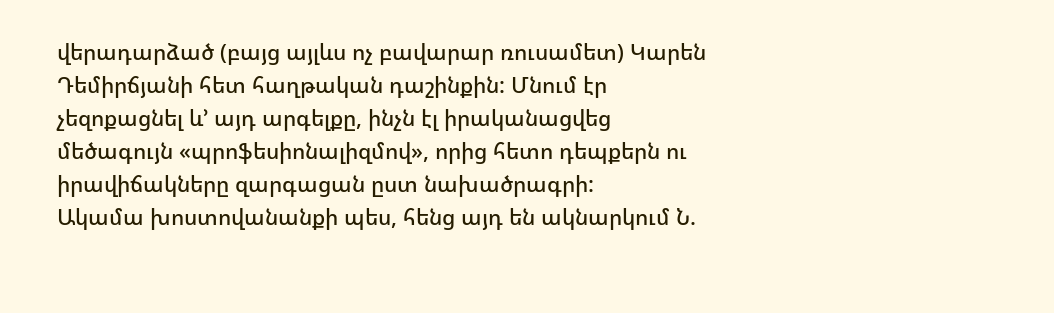վերադարձած (բայց այլևս ոչ բավարար ռուսամետ) Կարեն Դեմիրճյանի հետ հաղթական դաշինքին: Մնում էր չեզոքացնել և’ այդ արգելքը, ինչն էլ իրականացվեց մեծագույն «պրոֆեսիոնալիզմով», որից հետո դեպքերն ու իրավիճակները զարգացան ըստ նախածրագրի:
Ակամա խոստովանանքի պես, հենց այդ են ակնարկում Ն.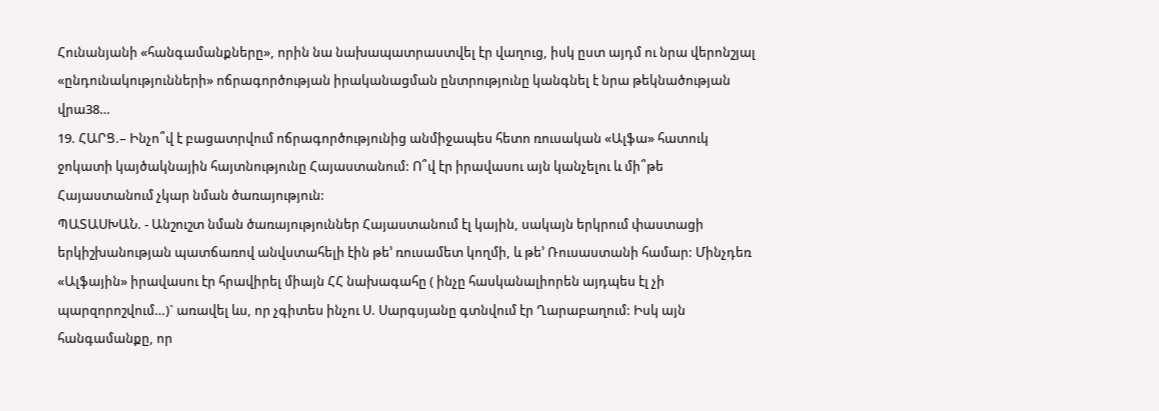Հունանյանի «հանգամանքները», որին նա նախապատրաստվել էր վաղուց, իսկ ըստ այդմ ու նրա վերոնշյալ «ընդունակությունների» ոճրագործության իրականացման ընտրությունը կանգնել է նրա թեկնածության վրա38…
19. ՀԱՐՑ.– Ինչո՞վ է բացատրվում ոճրագործությունից անմիջապես հետո ռուսական «Ալֆա» հատուկ ջոկատի կայծակնային հայտնությունը Հայաստանում: Ո՞վ էր իրավասու այն կանչելու և մի՞թե Հայաստանում չկար նման ծառայություն:
ՊԱՏԱՍԽԱՆ. - Անշուշտ նման ծառայություններ Հայաստանում էլ կային, սակայն երկրում փաստացի երկիշխանության պատճառով անվստահելի էին թե’ ռուսամետ կողմի, և թե’ Ռուսաստանի համար: Մինչդեռ «Ալֆային» իրավասու էր հրավիրել միայն ՀՀ նախագահը ( ինչը հասկանալիորեն այդպես էլ չի պարզորոշվում…)` առավել ևս, որ չգիտես ինչու Ս. Սարգսյանը գտնվում էր Ղարաբաղում: Իսկ այն հանգամանքը, որ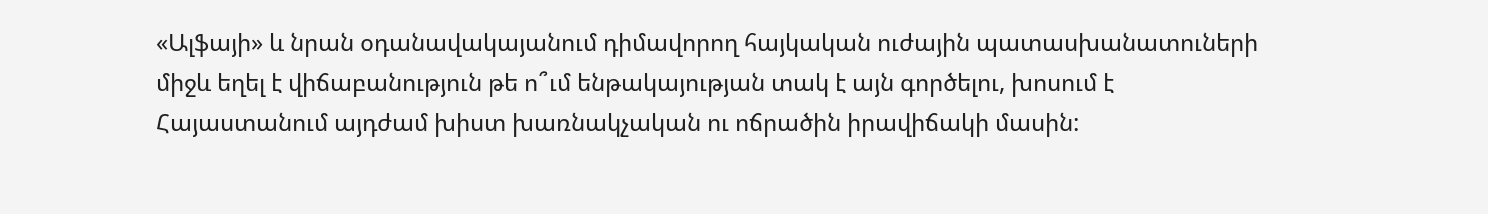«Ալֆայի» և նրան օդանավակայանում դիմավորող հայկական ուժային պատասխանատուների միջև եղել է վիճաբանություն թե ո՞ւմ ենթակայության տակ է այն գործելու, խոսում է Հայաստանում այդժամ խիստ խառնակչական ու ոճրածին իրավիճակի մասին: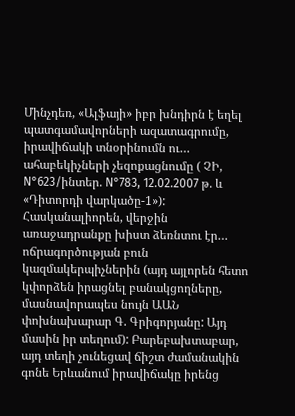Մինչդեռ, «Ալֆայի» իբր խնդիրն է եղել պատգամավորների ազատագրումը, իրավիճակի տնօրինումն ու… ահաբեկիչների չեզոքացնումը ( ՉԻ, N°623/ինտեր. N°783, 12.02.2007 թ. և «Դիտորդի վարկածը-1»): Հասկանալիորեն, վերջին առաջադրանքը խիստ ձեռնտու էր… ոճրագործության բուն կազմակերպիչներին (այդ այլորեն հետո կփորձեն իրացնել բանակցողները, մասնավորապես նույն ԱԱՆ փոխնախարար Գ. Գրիգորյանը: Այդ մասին իր տեղում): Բարեբախտաբար, այդ տեղի չունեցավ ճիշտ ժամանակին գոնե Երևանում իրավիճակը իրենց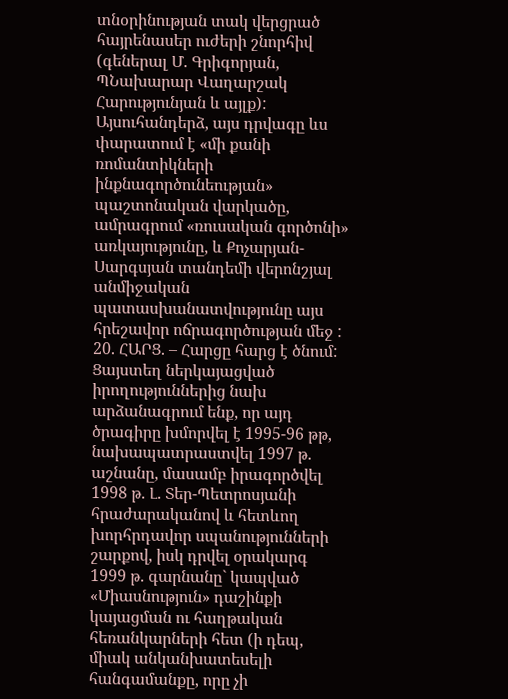տնօրինության տակ վերցրած հայրենասեր ուժերի շնորհիվ (գեներալ Մ. Գրիգորյան, ՊՆախարար Վաղարշակ Հարությունյան և այլք):
Այսուհանդերձ, այս դրվագը ևս փարատում է «մի քանի ռոմանտիկների ինքնագործունեության» պաշտոնական վարկածը, ամրագրում «ռուսական գործոնի» առկայությունը, և Քոչարյան-Սարգսյան տանդեմի վերոնշյալ անմիջական պատասխանատվությունը այս հրեշավոր ոճրագործության մեջ :
20. ՀԱՐՑ. – Հարցը հարց է ծնում: Ցայստեղ ներկայացված իրողություններից նախ արձանագրում ենք, որ այդ ծրագիրը խմորվել է 1995-96 թթ, նախապատրաստվել 1997 թ. աշնանը, մասամբ իրագործվել 1998 թ. Լ. Տեր-Պետրոսյանի հրաժարականով և հետևող խորհրդավոր սպանությունների շարքով, իսկ դրվել օրակարգ 1999 թ. գարնանը` կապված «Միասնություն» դաշինքի կայացման ու հաղթական հեռանկարների հետ (ի դեպ, միակ անկանխատեսելի հանգամանքը, որը չի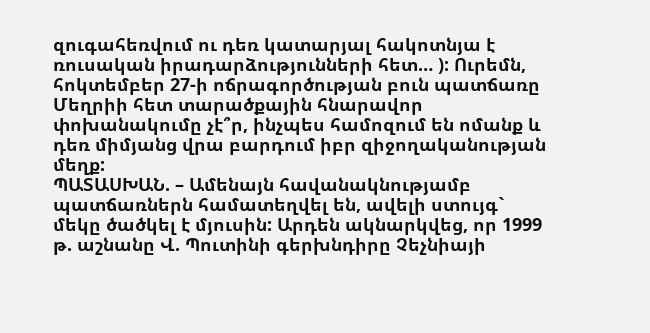զուգահեռվում ու դեռ կատարյալ հակոտնյա է ռուսական իրադարձությունների հետ… ): Ուրեմն, հոկտեմբեր 27-ի ոճրագործության բուն պատճառը Մեղրիի հետ տարածքային հնարավոր փոխանակումը չէ՞ր, ինչպես համոզում են ոմանք և դեռ միմյանց վրա բարդում իբր զիջողականության մեղք:
ՊԱՏԱՍԽԱՆ. – Ամենայն հավանակնությամբ պատճառներն համատեղվել են, ավելի ստույգ` մեկը ծածկել է մյուսին: Արդեն ակնարկվեց, որ 1999 թ. աշնանը Վ. Պուտինի գերխնդիրը Չեչնիայի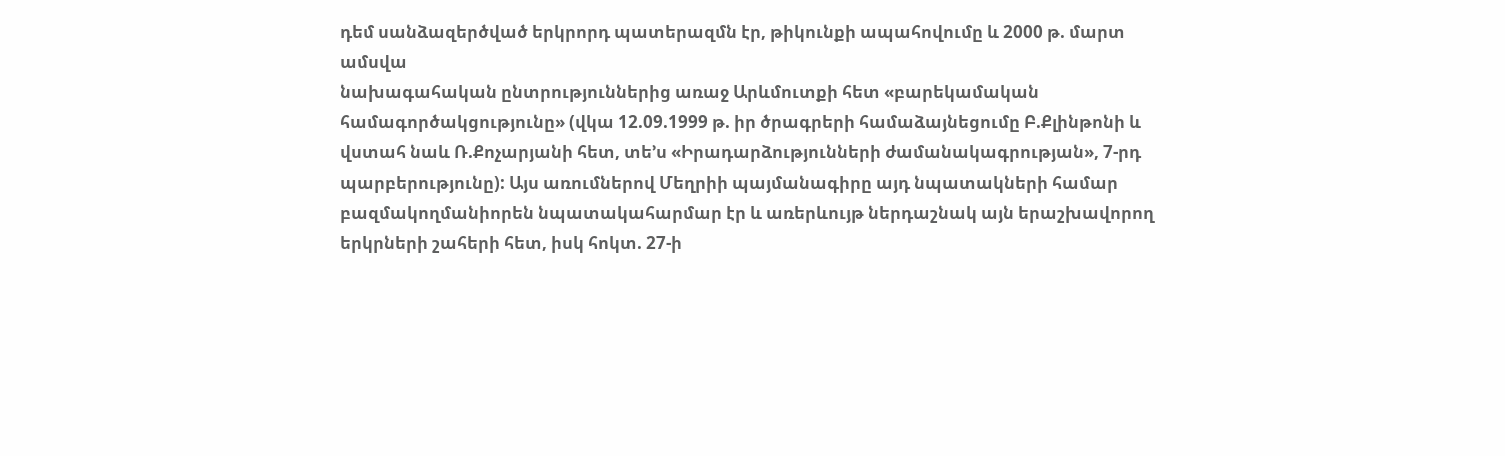դեմ սանձազերծված երկրորդ պատերազմն էր, թիկունքի ապահովումը և 2000 թ. մարտ ամսվա
նախագահական ընտրություններից առաջ Արևմուտքի հետ «բարեկամական համագործակցությունը» (վկա 12.09.1999 թ. իր ծրագրերի համաձայնեցումը Բ.Քլինթոնի և վստահ նաև Ռ.Քոչարյանի հետ, տե’ս «Իրադարձությունների ժամանակագրության», 7-րդ պարբերությունը): Այս առումներով Մեղրիի պայմանագիրը այդ նպատակների համար բազմակողմանիորեն նպատակահարմար էր և առերևույթ ներդաշնակ այն երաշխավորող երկրների շահերի հետ, իսկ հոկտ. 27-ի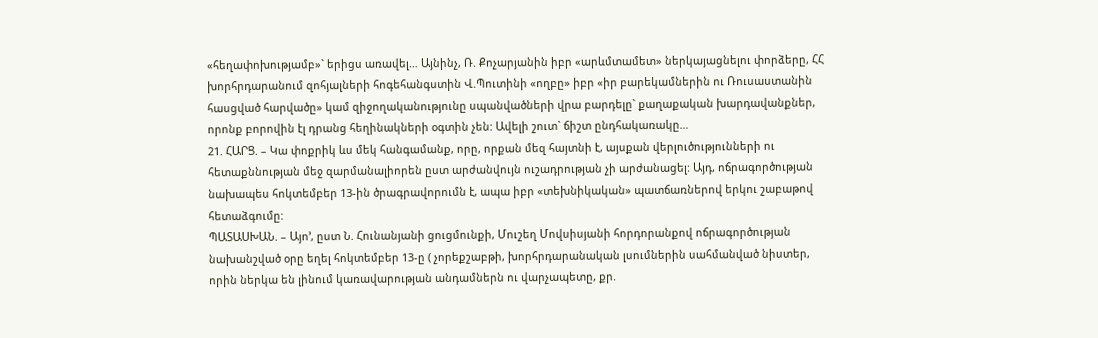«հեղափոխությամբ»` երիցս առավել… Այնինչ, Ռ. Քոչարյանին իբր «արևմտամետ» ներկայացնելու փորձերը, ՀՀ խորհրդարանում զոհյալների հոգեհանգստին Վ.Պուտինի «ողբը» իբր «իր բարեկամներին ու Ռուսաստանին հասցված հարվածը» կամ զիջողականությունը սպանվածների վրա բարդելը` քաղաքական խարդավանքներ, որոնք բորովին էլ դրանց հեղինակների օգտին չեն: Ավելի շուտ` ճիշտ ընդհակառակը…
21. ՀԱՐՑ. – Կա փոքրիկ ևս մեկ հանգամանք, որը, որքան մեզ հայտնի է, այսքան վերլուծությունների ու հետաքննության մեջ զարմանալիորեն ըստ արժանվույն ուշադրության չի արժանացել: Այդ, ոճրագործության նախապես հոկտեմբեր 13-ին ծրագրավորումն է, ապա իբր «տեխնիկական» պատճառներով երկու շաբաթով հետաձգումը:
ՊԱՏԱՍԽԱՆ. – Այո’, ըստ Ն. Հունանյանի ցուցմունքի, Մուշեղ Մովսիսյանի հորդորանքով ոճրագործության նախանշված օրը եղել հոկտեմբեր 13-ը ( չորեքշաբթի, խորհրդարանական լսումներին սահմանված նիստեր, որին ներկա են լինում կառավարության անդամներն ու վարչապետը, քր.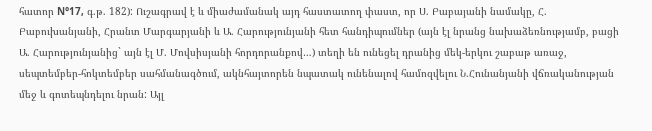հատոր N°17, գ.թ. 182): Ուշագրավ է և միաժամանակ այդ հաստատող փաստ, որ Ս. Բաբայանի նամակը, Հ. Բաբուխանյանի, Հրանտ Մարգարյանի և Ա. Հարությունյանի հետ հանդիպումներ (այն էլ նրանց նախաձեռնությամբ, բացի Ա. Հարությունյանից` այն էլ Մ. Մովսիսյանի հորդորանքով…) տեղի են ունեցել դրանից մեկ-երկու շաբաթ առաջ, սեպտեմբեր-հոկտեմբեր սահմանագծում, ակնհայտորեն նպատակ ունենալով համոզվելու Ն.Հունանյանի վճռականության մեջ և գոտեպնդելու նրան: Այլ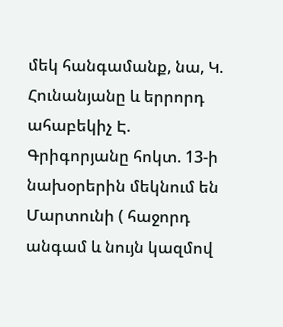մեկ հանգամանք, նա, Կ. Հունանյանը և երրորդ ահաբեկիչ Է. Գրիգորյանը հոկտ. 13-ի նախօրերին մեկնում են Մարտունի ( հաջորդ անգամ և նույն կազմով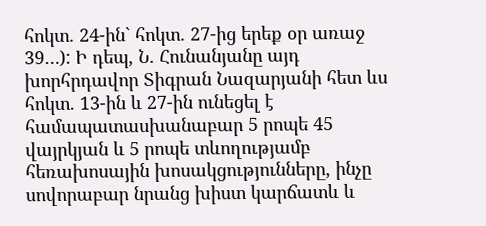հոկտ. 24-ին` հոկտ. 27-ից երեք օր առաջ 39…): Ի դեպ, Ն. Հունանյանը այդ խորհրդավոր Տիգրան Նազարյանի հետ ևս հոկտ. 13-ին և 27-ին ունեցել է համապատասխանաբար 5 րոպե 45 վայրկյան և 5 րոպե տևողությամբ հեռախոսային խոսակցությունները, ինչը սովորաբար նրանց խիստ կարճատև և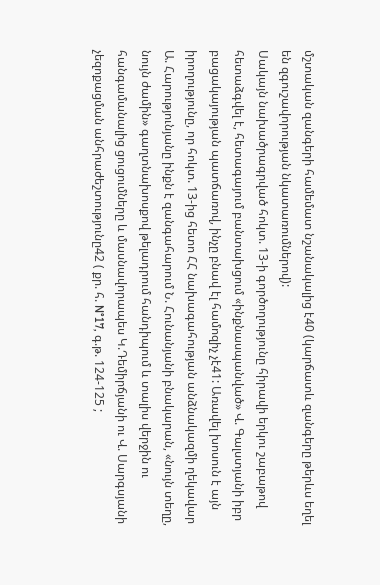մշտական զանգերի համեմատ նշանակալից է40 (կարճատև զանգերը թերևս եղել են զգուշավորության նկատառումներով):
Սակայն նախածրագրված հոկտ. 13-ի գործողությունը հիրավի երկու շաբաթով հետաձգվել է, հետագայում բանտախցում «ինքնասպանված» Վ. Գալստյանի իբր բացակայության պատճառով, ինչը բնավ էլ համոզիչ չէ41: Առավել խոսուն է այն իրողությունը, որ հոկտ. 13-ից հետո ՀՀ նախագահության անձնակազմի ղեկավար Ա. Հարությունյանը ինքն է զանգահարում Ն. Հունանյանի բնակարան, «նույն տեղը, նույն ժամին» գաղտնախոսքով թելադրում հանդիպում և տալիս վերջին ու հանգամանալից ցուցումները և մասնավորապես Կ.Դեմիրճյանի ու Վ. Սարգսյանի չեզոքացման անհրաժեշտությունը42 ( քր. հ. N°17, գ.թ. 124-125 ;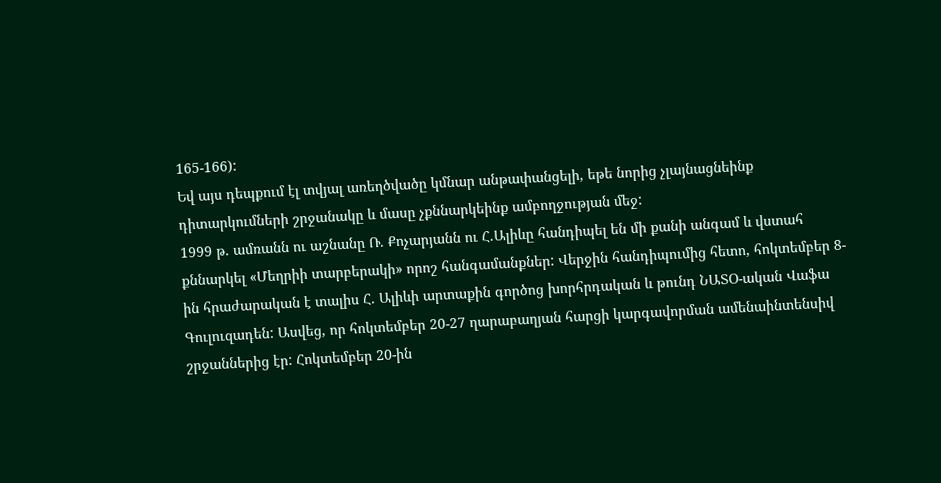165-166):
Եվ այս դեպքում էլ տվյալ առեղծվածը կմնար անթափանցելի, եթե նորից չլայնացնեինք դիտարկումների շրջանակը և մասը չքննարկեինք ամբողջության մեջ:
1999 թ. ամռանն ու աշնանը Ռ. Քոչարյանն ու Հ.Ալիևը հանդիպել են մի քանի անգամ և վստահ քննարկել «Մեղրիի տարբերակի» որոշ հանգամանքներ: Վերջին հանդիպումից հետո, հոկտեմբեր 8-ին հրաժարական է տալիս Հ. Ալիևի արտաքին գործոց խորհրդական և թունդ ՆԱՏՕ-ական Վաֆա Գուլուզադեն: Ասվեց, որ հոկտեմբեր 20-27 ղարաբաղյան հարցի կարգավորման ամենաինտենսիվ շրջաններից էր: Հոկտեմբեր 20-ին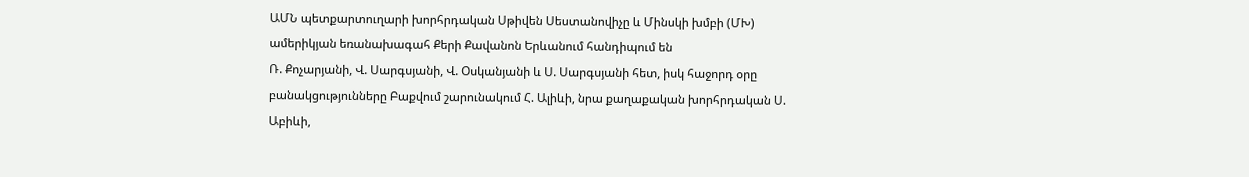ԱՄՆ պետքարտուղարի խորհրդական Սթիվեն Սեստանովիչը և Մինսկի խմբի (ՄԽ) ամերիկյան եռանախագահ Քերի Քավանոն Երևանում հանդիպում են
Ռ. Քոչարյանի, Վ. Սարգսյանի, Վ. Օսկանյանի և Ս. Սարգսյանի հետ, իսկ հաջորդ օրը բանակցությունները Բաքվում շարունակում Հ. Ալիևի, նրա քաղաքական խորհրդական Ս. Աբիևի,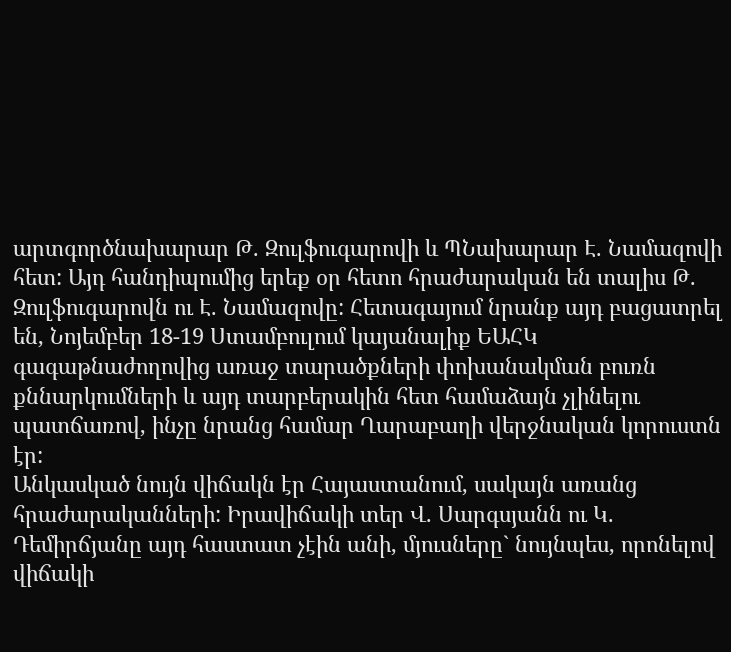արտգործնախարար Թ. Զուլֆուգարովի և ՊՆախարար Է. Նամազովի հետ: Այդ հանդիպումից երեք օր հետո հրաժարական են տալիս Թ. Զուլֆուգարովն ու Է. Նամազովը: Հետագայում նրանք այդ բացատրել են, Նոյեմբեր 18-19 Ստամբուլում կայանալիք ԵԱՀԿ գագաթնաժողովից առաջ տարածքների փոխանակման բուռն քննարկումների և այդ տարբերակին հետ համաձայն չլինելու պատճառով, ինչը նրանց համար Ղարաբաղի վերջնական կորուստն էր:
Անկասկած նույն վիճակն էր Հայաստանում, սակայն առանց հրաժարականների: Իրավիճակի տեր Վ. Սարգսյանն ու Կ. Դեմիրճյանը այդ հաստատ չէին անի, մյուսները` նույնպես, որոնելով վիճակի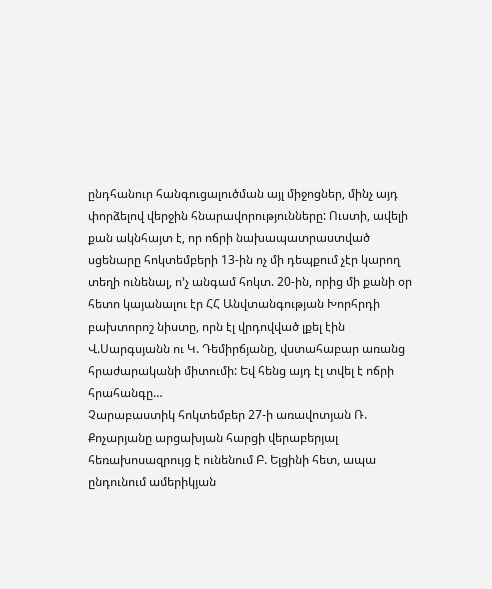ընդհանուր հանգուցալուծման այլ միջոցներ, մինչ այդ փորձելով վերջին հնարավորությունները: Ուստի, ավելի քան ակնհայտ է, որ ոճրի նախապատրաստված սցենարը հոկտեմբերի 13-ին ոչ մի դեպքում չէր կարող տեղի ունենալ, ո’չ անգամ հոկտ. 20-ին, որից մի քանի օր հետո կայանալու էր ՀՀ Անվտանգության Խորհրդի բախտորոշ նիստը, որն էլ վրդովված լքել էին Վ.Սարգսյանն ու Կ. Դեմիրճյանը, վստահաբար առանց հրաժարականի միտումի: Եվ հենց այդ էլ տվել է ոճրի հրահանգը…
Չարաբաստիկ հոկտեմբեր 27-ի առավոտյան Ռ. Քոչարյանը արցախյան հարցի վերաբերյալ հեռախոսազրույց է ունենում Բ. Ելցինի հետ, ապա ընդունում ամերիկյան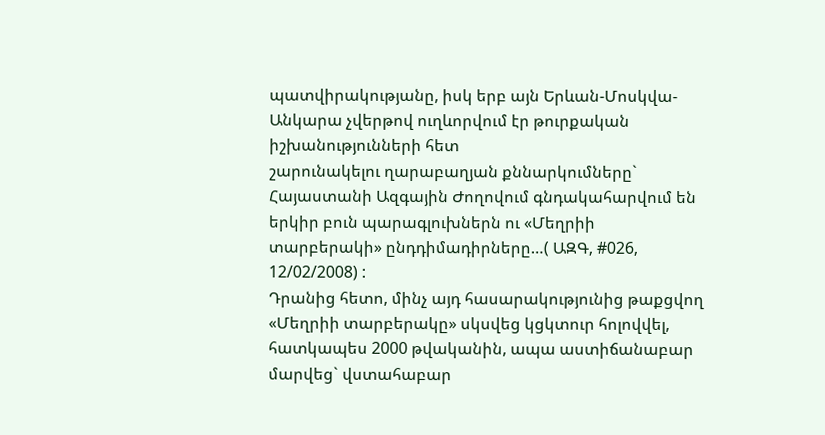պատվիրակությանը, իսկ երբ այն Երևան-Մոսկվա-Անկարա չվերթով ուղևորվում էր թուրքական իշխանությունների հետ
շարունակելու ղարաբաղյան քննարկումները` Հայաստանի Ազգային Ժողովում գնդակահարվում են երկիր բուն պարագլուխներն ու «Մեղրիի տարբերակի» ընդդիմադիրները…( ԱԶԳ, #026, 12/02/2008) :
Դրանից հետո, մինչ այդ հասարակությունից թաքցվող «Մեղրիի տարբերակը» սկսվեց կցկտուր հոլովվել, հատկապես 2000 թվականին, ապա աստիճանաբար մարվեց` վստահաբար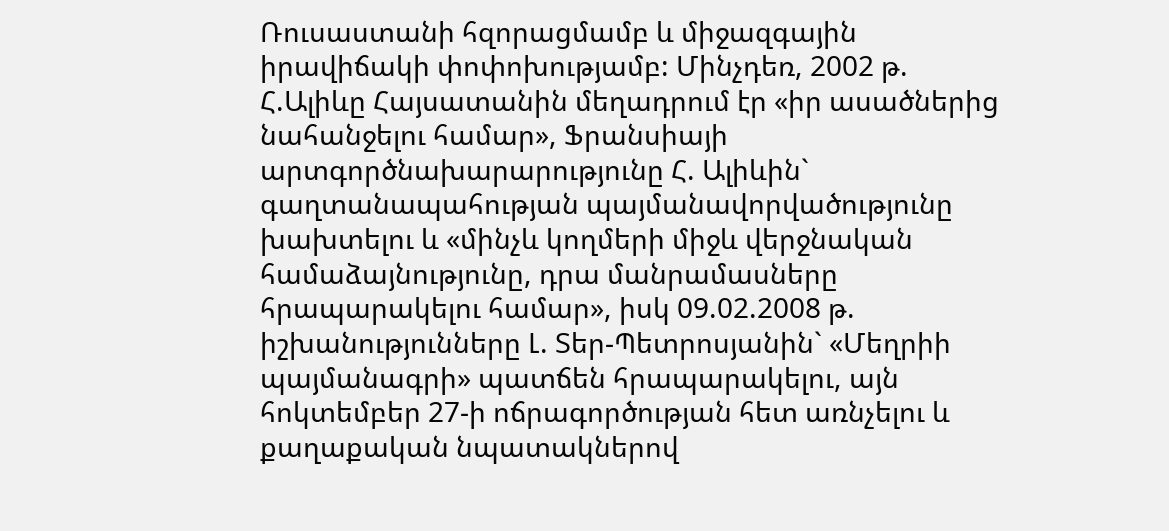Ռուսաստանի հզորացմամբ և միջազգային իրավիճակի փոփոխությամբ: Մինչդեռ, 2002 թ. Հ.Ալիևը Հայսատանին մեղադրում էր «իր ասածներից նահանջելու համար», Ֆրանսիայի արտգործնախարարությունը Հ. Ալիևին` գաղտանապահության պայմանավորվածությունը խախտելու և «մինչև կողմերի միջև վերջնական համաձայնությունը, դրա մանրամասները հրապարակելու համար», իսկ 09.02.2008 թ. իշխանությունները Լ. Տեր-Պետրոսյանին` «Մեղրիի պայմանագրի» պատճեն հրապարակելու, այն հոկտեմբեր 27-ի ոճրագործության հետ առնչելու և քաղաքական նպատակներով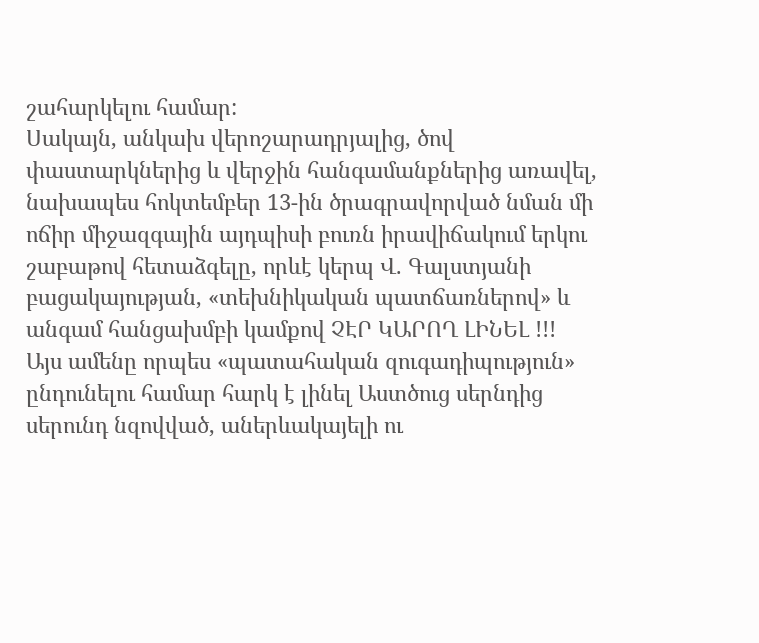շահարկելու համար:
Սակայն, անկախ վերոշարադրյալից, ծով փաստարկներից և վերջին հանգամանքներից առավել, նախապես հոկտեմբեր 13-ին ծրագրավորված նման մի ոճիր միջազգային այդպիսի բուռն իրավիճակում երկու շաբաթով հետաձգելը, որևէ կերպ Վ. Գալստյանի բացակայության, «տեխնիկական պատճառներով» և անգամ հանցախմբի կամքով ՉԷՐ ԿԱՐՈՂ ԼԻՆԵԼ !!!
Այս ամենը որպես «պատահական զուգադիպություն» ընդունելու համար հարկ է լինել Աստծուց սերնդից սերունդ նզովված, աներևակայելի ու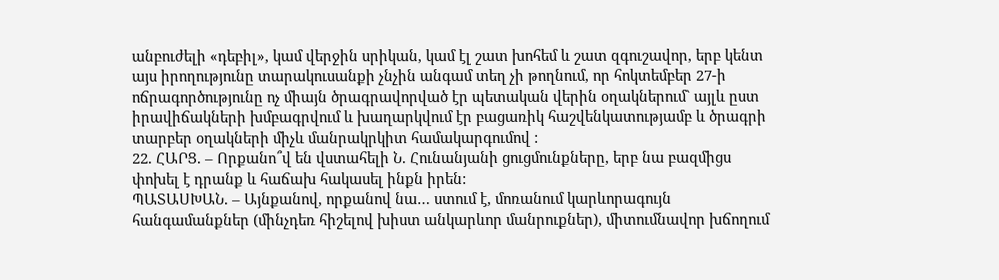անբուժելի «դեբիլ», կամ վերջին սրիկան, կամ էլ շատ խոհեմ և շատ զգուշավոր, երբ կենտ այս իրողությունը տարակուսանքի չնչին անգամ տեղ չի թողնում, որ հոկտեմբեր 27-ի ոճրագործությունը ոչ միայն ծրագրավորված էր պետական վերին օղակներում` այլև ըստ իրավիճակների խմբագրվում և խաղարկվում էր բացառիկ հաշվենկատությամբ և ծրագրի տարբեր օղակների միչև մանրակրկիտ համակարգումով :
22. ՀԱՐՑ. – Որքանո՞վ են վստահելի Ն. Հունանյանի ցուցմունքները, երբ նա բազմիցս փոխել է դրանք և հաճախ հակասել ինքն իրեն:
ՊԱՏԱՍԽԱՆ. – Այնքանով, որքանով նա… ստում է, մոռանում կարևորագույն հանգամանքներ (մինչդեռ հիշելով խիստ անկարևոր մանրուքներ), միտումնավոր խճողում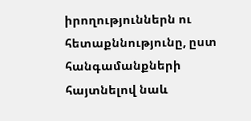իրողություններն ու հետաքննությունը, ըստ հանգամանքների հայտնելով նաև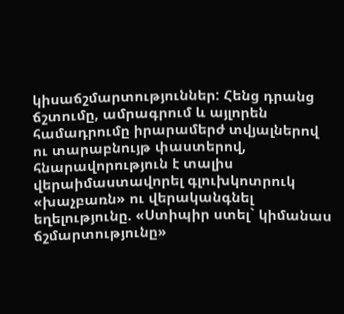կիսաճշմարտություններ: Հենց դրանց ճշտումը, ամրագրում և այլորեն համադրումը իրարամերժ տվյալներով ու տարաբնույթ փաստերով, հնարավորություն է տալիս վերաիմաստավորել գլուխկոտրուկ «խաչբառն» ու վերականգնել եղելությունը. «Ստիպիր ստել` կիմանաս ճշմարտությունը»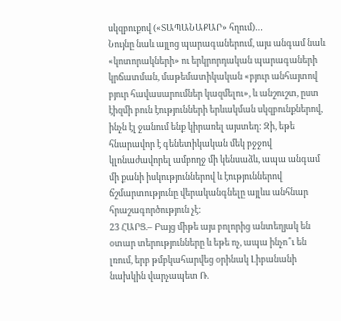սկզբուքով («ՏԱՊԱՆԱՔԱՐ» հղում)…
Նույնը նաև այլոց պարագաներում, այս անգամ նաև «կոտորակների» ու երկրորդական պարագաների կրճատման, մաթեմատիկական «բյուր անհայտով բյուր հավասարումներ կազմելու», և անշուշտ, ըստ էիզմի բուն էությունների երևակման սկզբունքներով, ինչն էլ ջանում ենք կիրառել այստեղ: Զի, եթե հնարավոր է գենետիկական մեկ բջջով կլոնաժավորել ամբողջ մի կենսաձև, ապա անգամ մի քանի իսկություններով և էություններով ճշմարտությունը վերականգնելը այլևս անհնար հրաշագործություն չէ:
23 ՀԱՐՑ.– Բայց միթե այս բոլորից անտեղյակ են օտար տերությունները և եթե ոչ, ապա ինչո՞ւ են լռում, երբ թմբկահարվեց օրինակ Լիբանանի նախկին վարչապետ Ռ.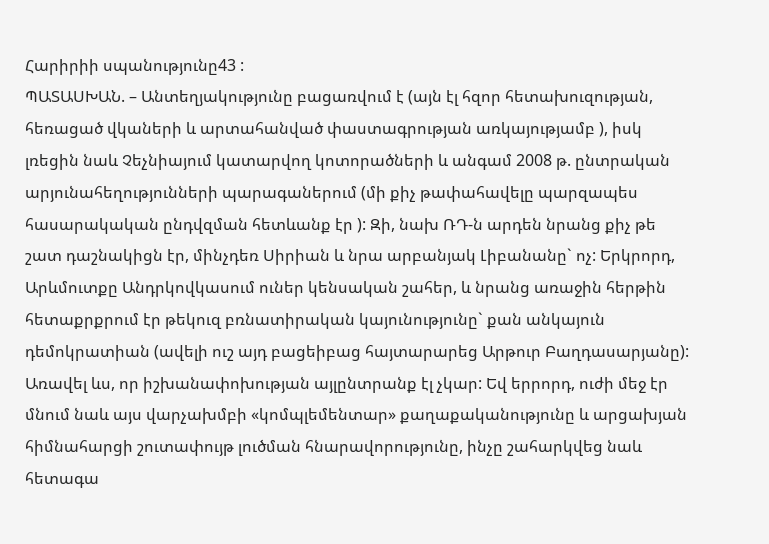Հարիրիի սպանությունը43 :
ՊԱՏԱՍԽԱՆ. – Անտեղյակությունը բացառվում է (այն էլ հզոր հետախուզության, հեռացած վկաների և արտահանված փաստագրության առկայությամբ ), իսկ լռեցին նաև Չեչնիայում կատարվող կոտորածների և անգամ 2008 թ. ընտրական արյունահեղությունների պարագաներում (մի քիչ թափահավելը պարզապես հասարակական ընդվզման հետևանք էր ): Զի, նախ ՌԴ-ն արդեն նրանց քիչ թե շատ դաշնակիցն էր, մինչդեռ Սիրիան և նրա արբանյակ Լիբանանը` ոչ: Երկրորդ, Արևմուտքը Անդրկովկասում ուներ կենսական շահեր, և նրանց առաջին հերթին հետաքրքրում էր թեկուզ բռնատիրական կայունությունը` քան անկայուն դեմոկրատիան (ավելի ուշ այդ բացեիբաց հայտարարեց Արթուր Բաղդասարյանը): Առավել ևս, որ իշխանափոխության այլընտրանք էլ չկար: Եվ երրորդ, ուժի մեջ էր մնում նաև այս վարչախմբի «կոմպլեմենտար» քաղաքականությունը և արցախյան հիմնահարցի շուտափույթ լուծման հնարավորությունը, ինչը շահարկվեց նաև հետագա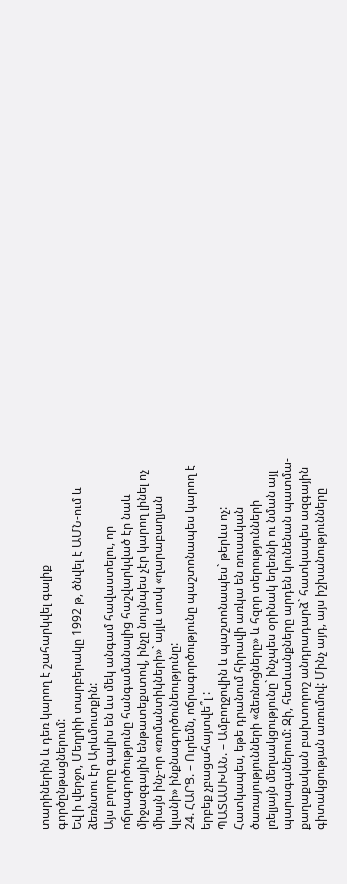տարիներին և դեռ կարող է շահարկվել գալիք գործընթացներում:
Եվ ի վերջո, Մեղրիի տարբերակը 1992 թ, ծնվել է ԱՄՆ-ում և ձեռնտու էր Արևմուտքին:
Այս բոլորը գալիս են ևս մեկ անգամ հավաստելու, որ ոճրագործությունը հանգամանալից հաշվարկված էր նաև միջազգային ենթատեքստով, ինչը նույնպես չէր կարող լինել ոչ միայն ինչ-որ «ռոմանտիկների»` այլև սոսկ «ղարաբաղյան կլանի» ինքնագործունեությունը:
24. ՀԱՐՑ. – Ուրեմն, ոճրագործությունը պաշտոնապես կարող է երբեք չբացահայտվե՞լ :
ՊԱՏԱՍԽԱՆ. – Ամբողջովին և պաշտոնապես` թերևս ոչ: Հատկապես, եթե դրանում հիրավի առկա են ռուսական ծառայությունների «ձեռնոցները» և հզոր տերությունների լռելյայն մեղսակցությունը` ինչպես օրինակ եղեռնի ու նման այլ պարագաներում: Զի, հետևանքները արդեն կունենան պատմա-
քաղաքական բախտորոշ անդրադարձ` հատկապես ազգային գիտակցության առումով: Մինչ այդ, այս իշխանությունները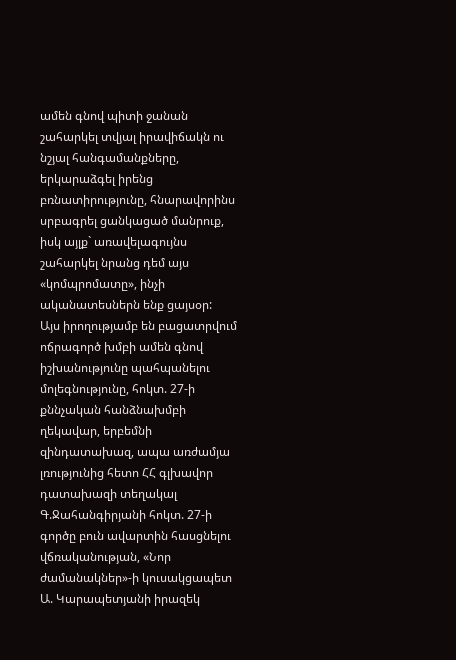ամեն գնով պիտի ջանան շահարկել տվյալ իրավիճակն ու նշյալ հանգամանքները, երկարաձգել իրենց բռնատիրությունը, հնարավորինս սրբագրել ցանկացած մանրուք, իսկ այլք` առավելագույնս շահարկել նրանց դեմ այս «կոմպրոմատը», ինչի ականատեսներն ենք ցայսօր:
Այս իրողությամբ են բացատրվում ոճրագործ խմբի ամեն գնով իշխանությունը պահպանելու մոլեգնությունը, հոկտ. 27-ի քննչական հանձնախմբի ղեկավար, երբեմնի զինդատախազ, ապա առժամյա լռությունից հետո ՀՀ գլխավոր դատախազի տեղակալ Գ.Ջահանգիրյանի հոկտ. 27-ի գործը բուն ավարտին հասցնելու վճռականության, «Նոր ժամանակներ»-ի կուսակցապետ Ա. Կարապետյանի իրազեկ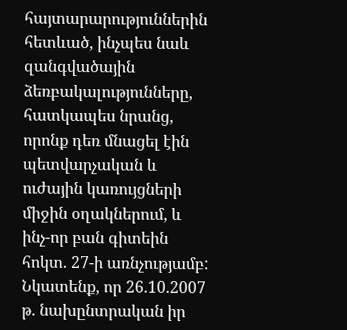հայտարարություններին հետևած, ինչպես նաև զանգվածային ձեռբակալությունները, հատկապես նրանց, որոնք դեռ մնացել էին պետվարչական և ուժային կառույցների միջին օղակներում, և ինչ-որ բան գիտեին հոկտ. 27-ի առնչությամբ: Նկատենք, որ 26.10.2007 թ. նախընտրական իր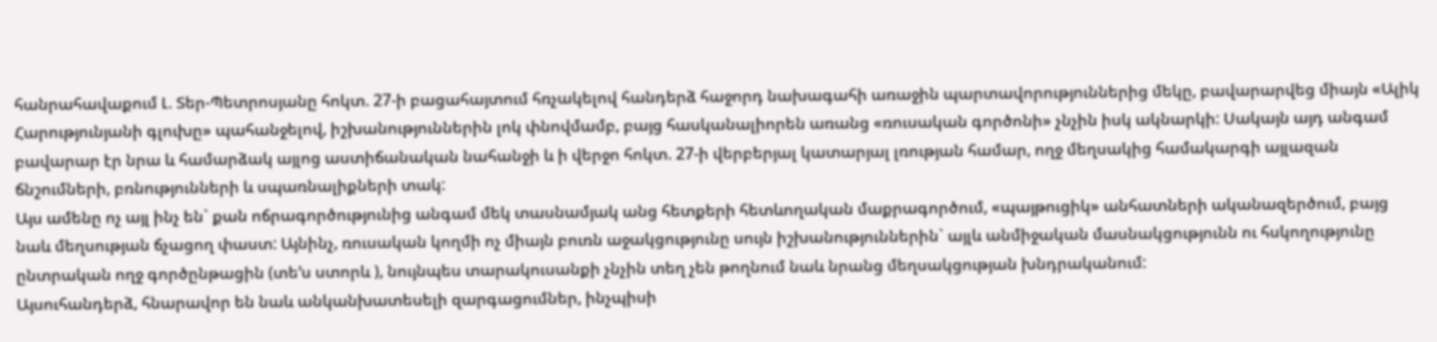հանրահավաքում Լ. Տեր-Պետրոսյանը հոկտ. 27-ի բացահայտում հռչակելով հանդերձ հաջորդ նախագահի առաջին պարտավորություններից մեկը, բավարարվեց միայն «Ալիկ Հարությունյանի գլուխը» պահանջելով, իշխանություններին լոկ փնովմամբ, բայց հասկանալիորեն առանց «ռուսական գործոնի» չնչին իսկ ակնարկի: Սակայն այդ անգամ բավարար էր նրա և համարձակ այլոց աստիճանական նահանջի և ի վերջո հոկտ. 27-ի վերբերյալ կատարյալ լռության համար, ողջ մեղսակից համակարգի այլազան ճնշումների, բռնությունների և սպառնալիքների տակ:
Այս ամենը ոչ այլ ինչ են` քան ոճրագործությունից անգամ մեկ տասնամյակ անց հետքերի հետևողական մաքրագործում, «պայթուցիկ» անհատների ականազերծում, բայց նաև մեղսության ճչացող փաստ: Այնինչ, ռուսական կողմի ոչ միայն բուռն աջակցությունը սույն իշխանություններին` այլև անմիջական մասնակցությունն ու հսկողությունը ընտրական ողջ գործընթացին (տե’ս ստորև ), նույնպես տարակուսանքի չնչին տեղ չեն թողնում նաև նրանց մեղսակցության խնդրականում:
Այսուհանդերձ, հնարավոր են նաև անկանխատեսելի զարգացումներ, ինչպիսի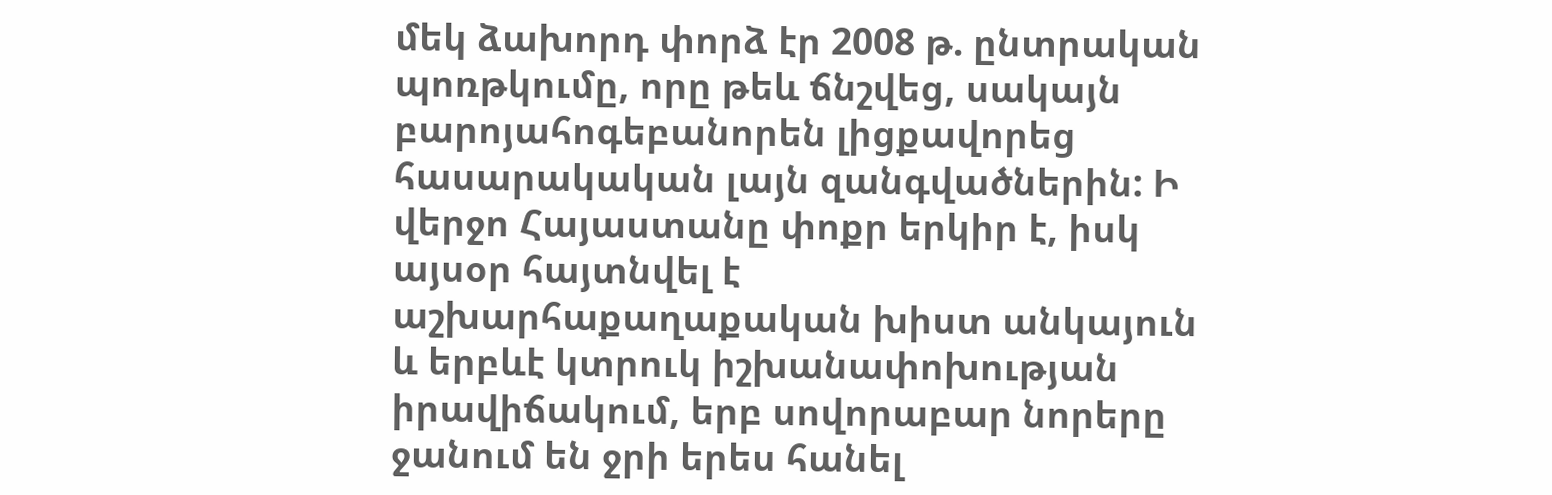մեկ ձախորդ փորձ էր 2008 թ. ընտրական պոռթկումը, որը թեև ճնշվեց, սակայն բարոյահոգեբանորեն լիցքավորեց հասարակական լայն զանգվածներին: Ի վերջո Հայաստանը փոքր երկիր է, իսկ այսօր հայտնվել է աշխարհաքաղաքական խիստ անկայուն և երբևէ կտրուկ իշխանափոխության իրավիճակում, երբ սովորաբար նորերը ջանում են ջրի երես հանել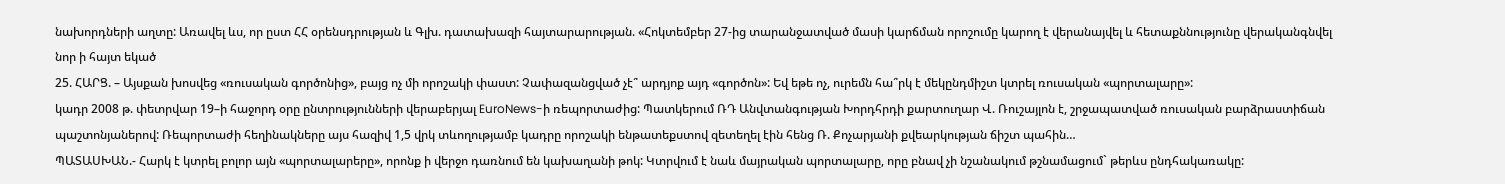նախորդների աղտը: Առավել ևս, որ ըստ ՀՀ օրենսդրության և Գլխ. դատախազի հայտարարության. «Հոկտեմբեր 27-ից տարանջատված մասի կարճման որոշումը կարող է վերանայվել և հետաքննությունը վերականգնվել նոր ի հայտ եկած
25. ՀԱՐՑ. – Այսքան խոսվեց «ռուսական գործոնից», բայց ոչ մի որոշակի փաստ: Չափազանցված չէ՞ արդյոք այդ «գործոն»: Եվ եթե ոչ, ուրեմն հա՞րկ է մեկընդմիշտ կտրել ռուսական «պորտալարը»:
կադր 2008 թ. փետրվար 19–ի հաջորդ օրը ընտրությունների վերաբերյալ EuroNews-ի ռեպորտաժից: Պատկերում ՌԴ Անվտանգության Խորդհրդի քարտուղար Վ. Ռուշայլոն է, շրջապատված ռուսական բարձրաստիճան պաշտոնյաներով: Ռեպորտաժի հեղինակները այս հազիվ 1,5 վրկ տևողությամբ կադրը որոշակի ենթատեքստով զետեղել էին հենց Ռ. Քոչարյանի քվեարկության ճիշտ պահին…
ՊԱՏԱՍԽԱՆ.- Հարկ է կտրել բոլոր այն «պորտալարերը», որոնք ի վերջո դառնում են կախաղանի թոկ: Կտրվում է նաև մայրական պորտալարը, որը բնավ չի նշանակում թշնամացում` թերևս ընդհակառակը: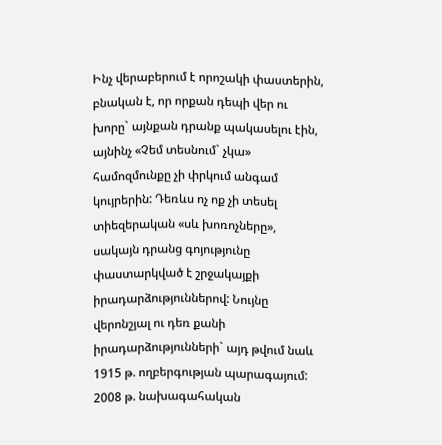Ինչ վերաբերում է որոշակի փաստերին, բնական է, որ որքան դեպի վեր ու խորը` այնքան դրանք պակասելու էին, այնինչ «Չեմ տեսնում` չկա» համոզմունքը չի փրկում անգամ կույրերին: Դեռևս ոչ ոք չի տեսել տիեզերական «սև խոռոչները», սակայն դրանց գոյությունը փաստարկված է շրջակայքի իրադարձություններով: Նույնը վերոնշյալ ու դեռ քանի իրադարձությունների` այդ թվում նաև 1915 թ. ողբերգության պարագայում: 2008 թ. նախագահական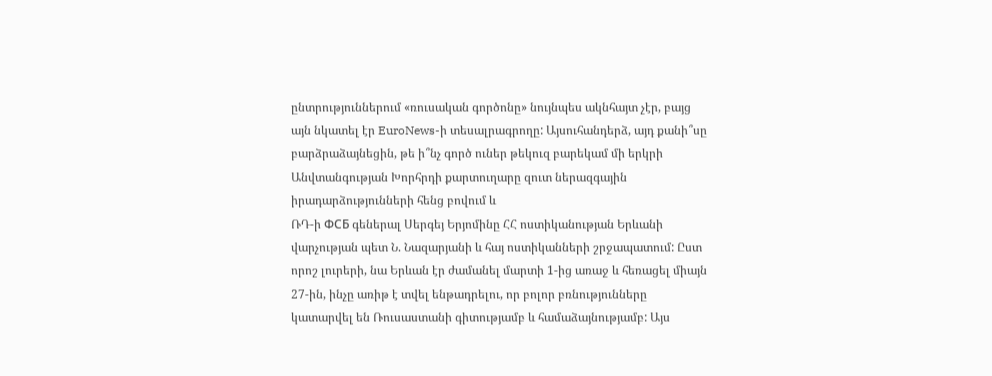ընտրություններում «ռուսական գործոնը» նույնպես ակնհայտ չէր, բայց այն նկատել էր EuroNews-ի տեսալրագրողը: Այսուհանդերձ, այդ քանի՞սը բարձրաձայնեցին, թե ի՞նչ գործ ուներ թեկուզ բարեկամ մի երկրի Անվտանգության Խորհրդի քարտուղարը զուտ ներազգային իրադարձությունների հենց բովում և
ՌԴ-ի ФСБ գեներալ Սերգեյ Երյոմինը ՀՀ ոստիկանության Երևանի վարչության պետ Ն. Նազարյանի և հայ ոստիկանների շրջապատում: Ըստ որոշ լուրերի, նա Երևան էր ժամանել մարտի 1-ից առաջ և հեռացել միայն 27-ին, ինչը առիթ է տվել ենթադրելու, որ բոլոր բռնությունները կատարվել են Ռուսաստանի գիտությամբ և համաձայնությամբ: Այս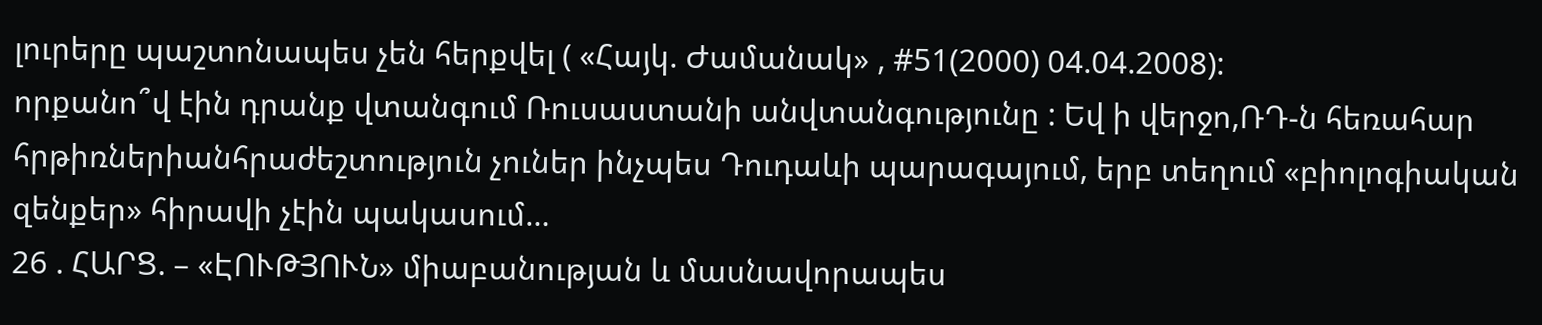լուրերը պաշտոնապես չեն հերքվել ( «Հայկ. Ժամանակ» , #51(2000) 04.04.2008):
որքանո՞վ էին դրանք վտանգում Ռուսաստանի անվտանգությունը : Եվ ի վերջո,ՌԴ-ն հեռահար հրթիռներիանհրաժեշտություն չուներ ինչպես Դուդաևի պարագայում, երբ տեղում «բիոլոգիական զենքեր» հիրավի չէին պակասում…
26 . ՀԱՐՑ. – «ԷՈՒԹՅՈՒՆ» միաբանության և մասնավորապես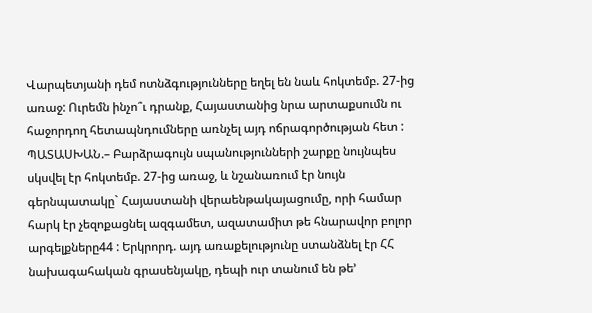Վարպետյանի դեմ ոտնձգությունները եղել են նաև հոկտեմբ. 27-ից առաջ: Ուրեմն ինչո՞ւ դրանք, Հայաստանից նրա արտաքսումն ու հաջորդող հետապնդումները առնչել այդ ոճրագործության հետ :
ՊԱՏԱՍԽԱՆ.– Բարձրագույն սպանությունների շարքը նույնպես սկսվել էր հոկտեմբ. 27-ից առաջ, և նշանառում էր նույն գերնպատակը` Հայաստանի վերաենթակայացումը, որի համար հարկ էր չեզոքացնել ազգամետ, ազատամիտ թե հնարավոր բոլոր արգելքները44 : Երկրորդ. այդ առաքելությունը ստանձնել էր ՀՀ նախագահական գրասենյակը, դեպի ուր տանում են թե’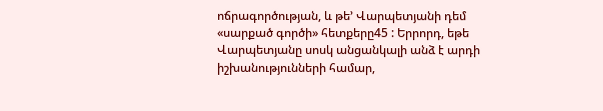ոճրագործության, և թե’ Վարպետյանի դեմ «սարքած գործի» հետքերը45 : Երրորդ, եթե Վարպետյանը սոսկ անցանկալի անձ է արդի իշխանությունների համար,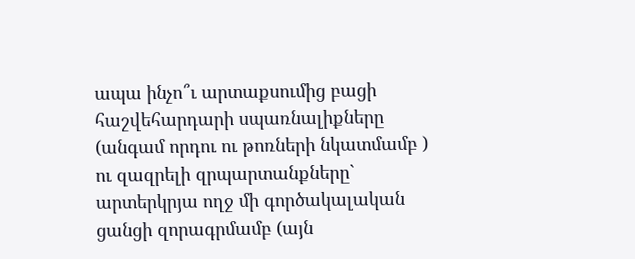ապա ինչո՞ւ արտաքսումից բացի հաշվեհարդարի սպառնալիքները (անգամ որդու ու թոռների նկատմամբ ) ու զազրելի զրպարտանքները` արտերկրյա ողջ մի գործակալական ցանցի զորագրմամբ (այն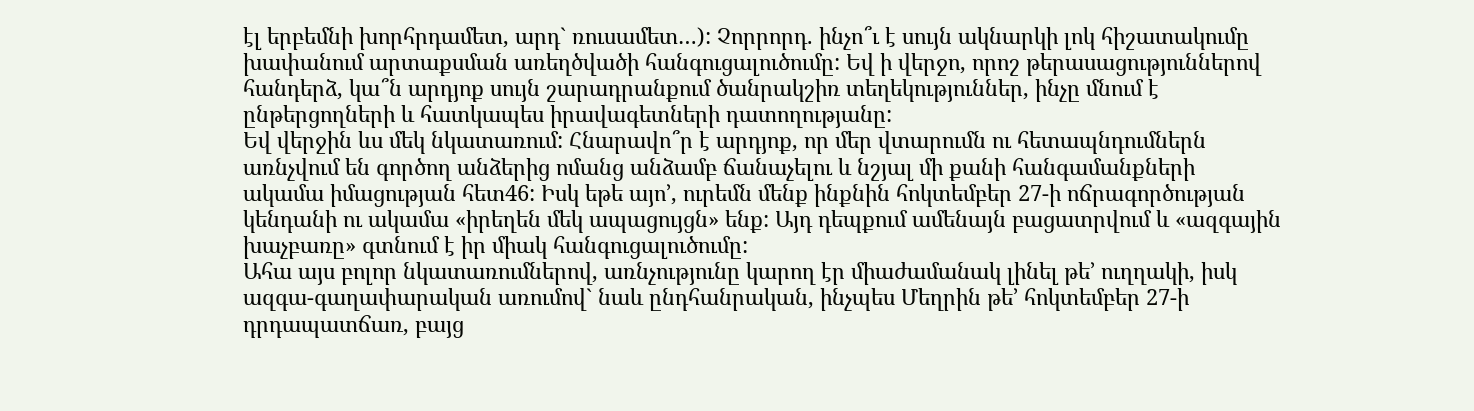էլ երբեմնի խորհրդամետ, արդ` ռուսամետ…): Չորրորդ. ինչո՞ւ է սույն ակնարկի լոկ հիշատակումը խափանում արտաքսման առեղծվածի հանգուցալուծումը: Եվ ի վերջո, որոշ թերասացություններով հանդերձ, կա՞ն արդյոք սույն շարադրանքում ծանրակշիռ տեղեկություններ, ինչը մնում է ընթերցողների և հատկապես իրավագետների դատողությանը:
Եվ վերջին ևս մեկ նկատառում: Հնարավո՞ր է արդյոք, որ մեր վտարումն ու հետապնդումներն առնչվում են գործող անձերից ոմանց անձամբ ճանաչելու և նշյալ մի քանի հանգամանքների ակամա իմացության հետ46: Իսկ եթե այո’, ուրեմն մենք ինքնին հոկտեմբեր 27-ի ոճրագործության կենդանի ու ակամա «իրեղեն մեկ ապացույցն» ենք: Այդ դեպքում ամենայն բացատրվում և «ազգային խաչբառը» գտնում է իր միակ հանգուցալուծումը:
Ահա այս բոլոր նկատառումներով, առնչությունը կարող էր միաժամանակ լինել թե’ ուղղակի, իսկ ազգա-գաղափարական առումով` նաև ընդհանրական, ինչպես Մեղրին թե’ հոկտեմբեր 27-ի դրդապատճառ, բայց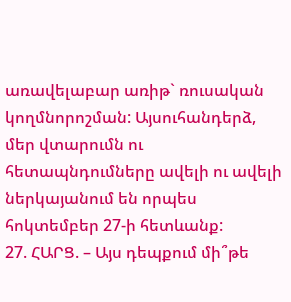առավելաբար առիթ` ռուսական կողմնորոշման: Այսուհանդերձ, մեր վտարումն ու հետապնդումները ավելի ու ավելի ներկայանում են որպես հոկտեմբեր 27-ի հետևանք:
27. ՀԱՐՑ. – Այս դեպքում մի՞թե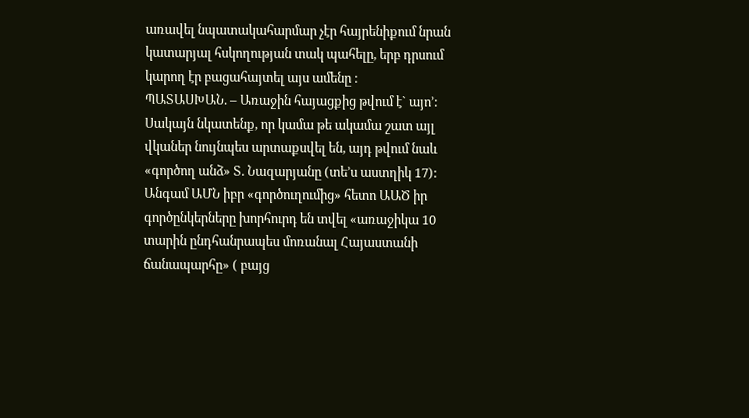առավել նպատակահարմար չէր հայրենիքում նրան կատարյալ հսկողության տակ պահելը, երբ դրսում կարող էր բացահայտել այս ամենը :
ՊԱՏԱՍԽԱՆ. – Առաջին հայացքից թվում է` այո’: Սակայն նկատենք, որ կամա թե ակամա շատ այլ վկաներ նույնպես արտաքսվել են, այդ թվում նաև «գործող անձ» Տ. Նազարյանը (տե’ս աստղիկ 17): Անգամ ԱՄՆ իբր «գործուղումից» հետո ԱԱԾ իր գործընկերները խորհուրդ են տվել «առաջիկա 10 տարին ընդհանրապես մոռանալ Հայաստանի ճանապարհը» ( բայց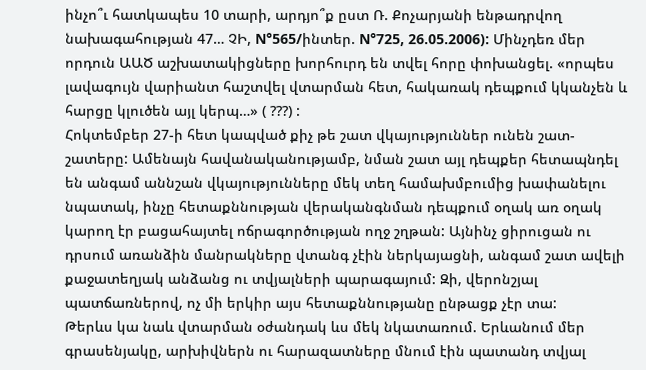ինչո՞ւ հատկապես 10 տարի, արդյո՞ք ըստ Ռ. Քոչարյանի ենթադրվող նախագահության 47… ՉԻ, N°565/ինտեր. N°725, 26.05.2006): Մինչդեռ մեր որդուն ԱԱԾ աշխատակիցները խորհուրդ են տվել հորը փոխանցել. «որպես լավագույն վարիանտ հաշտվել վտարման հետ, հակառակ դեպքում կկանչեն և հարցը կլուծեն այլ կերպ…» ( ???) :
Հոկտեմբեր 27-ի հետ կապված քիչ թե շատ վկայություններ ունեն շատ-շատերը: Ամենայն հավանականությամբ, նման շատ այլ դեպքեր հետապնդել են անգամ աննշան վկայությունները մեկ տեղ համախմբումից խափանելու նպատակ, ինչը հետաքննության վերականգնման դեպքում օղակ առ օղակ կարող էր բացահայտել ոճրագործության ողջ շղթան: Այնինչ ցիրուցան ու դրսում առանձին մանրակները վտանգ չէին ներկայացնի, անգամ շատ ավելի քաջատեղյակ անձանց ու տվյալների պարագայում: Զի, վերոնշյալ պատճառներով, ոչ մի երկիր այս հետաքննությանը ընթացք չէր տա:
Թերևս կա նաև վտարման օժանդակ ևս մեկ նկատառում. Երևանում մեր գրասենյակը, արխիվներն ու հարազատները մնում էին պատանդ տվյալ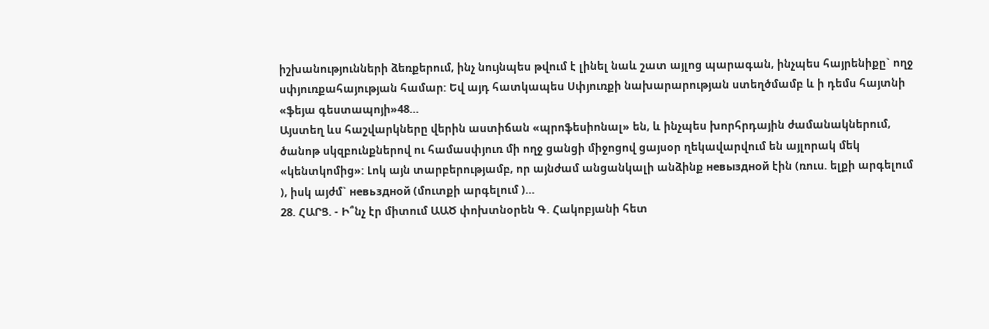իշխանությունների ձեռքերում, ինչ նույնպես թվում է լինել նաև շատ այլոց պարագան, ինչպես հայրենիքը` ողջ սփյուռքահայության համար: Եվ այդ հատկապես Սփյուռքի նախարարության ստեղծմամբ և ի դեմս հայտնի «ֆեյա գեստապոյի»48…
Այստեղ ևս հաշվարկները վերին աստիճան «պրոֆեսիոնալ» են, և ինչպես խորհրդային ժամանակներում, ծանոթ սկզբունքներով ու համասփյուռ մի ողջ ցանցի միջոցով ցայսօր ղեկավարվում են այլորակ մեկ «կենտկոմից»: Լոկ այն տարբերությամբ, որ այնժամ անցանկալի անձինք невыздной էին (ռուս. ելքի արգելում ), իսկ այժմ` невьздной (մուտքի արգելում )…
28. ՀԱՐՑ. - Ի՞նչ էր միտում ԱԱԾ փոխտնօրեն Գ. Հակոբյանի հետ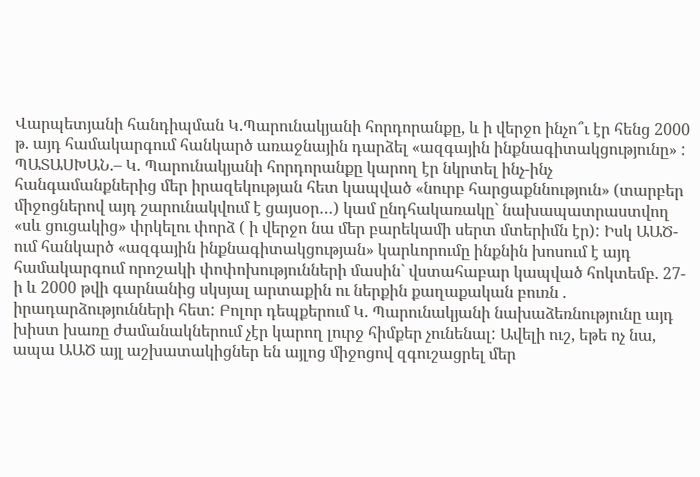Վարպետյանի հանդիպման Կ.Պարունակյանի հորդորանքը, և ի վերջո ինչո՞ւ էր հենց 2000 թ. այդ համակարգում հանկարծ առաջնային դարձել «ազգային ինքնագիտակցությունը» :
ՊԱՏԱՍԽԱՆ.– Կ. Պարունակյանի հորդորանքը կարող էր նկրտել ինչ-ինչ հանգամանքներից մեր իրազեկության հետ կապված «նուրբ հարցաքննություն» (տարբեր միջոցներով այդ շարունակվում է ցայսօր…) կամ ընդհակառակը` նախապատրաստվող «սև ցուցակից» փրկելու փորձ ( ի վերջո նա մեր բարեկամի սերտ մտերիմն էր): Իսկ ԱԱԾ-ում հանկարծ «ազգային ինքնագիտակցության» կարևորումը ինքնին խոսում է այդ համակարգում որոշակի փոփոխությունների մասին` վստահաբար կապված հոկտեմբ. 27-ի և 2000 թվի գարնանից սկսյալ արտաքին ու ներքին քաղաքական բուռն . իրադարձությունների հետ: Բոլոր դեպքերում Կ. Պարունակյանի նախաձեռնությունը այդ խիստ խառը ժամանակներում չէր կարող լուրջ հիմքեր չունենալ: Ավելի ուշ, եթե ոչ նա, ապա ԱԱԾ այլ աշխատակիցներ են այլոց միջոցով զգուշացրել մեր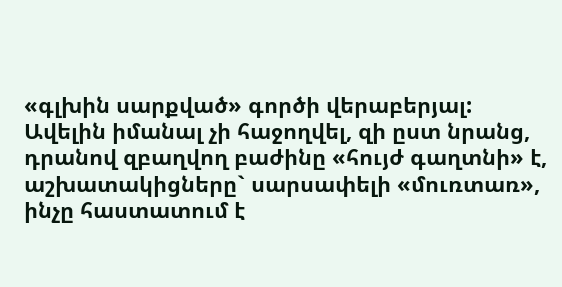«գլխին սարքված» գործի վերաբերյալ: Ավելին իմանալ չի հաջողվել, զի ըստ նրանց, դրանով զբաղվող բաժինը «հույժ գաղտնի» է, աշխատակիցները` սարսափելի «մուռտառ», ինչը հաստատում է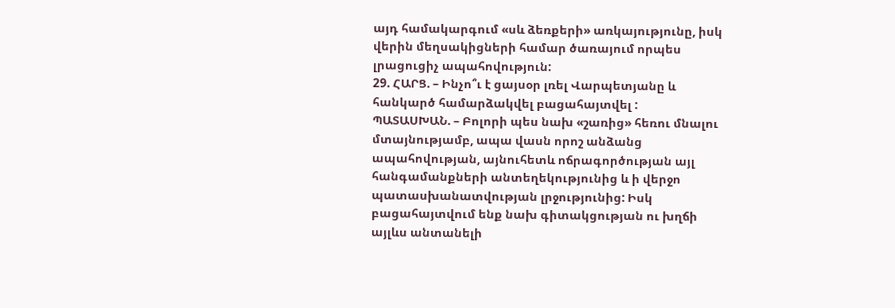այդ համակարգում «սև ձեռքերի» առկայությունը, իսկ վերին մեղսակիցների համար ծառայում որպես լրացուցիչ ապահովություն:
29. ՀԱՐՑ. – Ինչո՞ւ է ցայսօր լռել Վարպետյանը և հանկարծ համարձակվել բացահայտվել :
ՊԱՏԱՍԽԱՆ. – Բոլորի պես նախ «շառից» հեռու մնալու մտայնությամբ, ապա վասն որոշ անձանց ապահովության, այնուհետև ոճրագործության այլ հանգամանքների անտեղեկությունից և ի վերջո պատասխանատվության լրջությունից: Իսկ բացահայտվում ենք նախ գիտակցության ու խղճի
այլևս անտանելի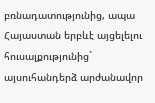բռնադատությունից, ապա Հայաստան երբևէ այցելելու հուսալքությունից` այսուհանդերձ արժանավոր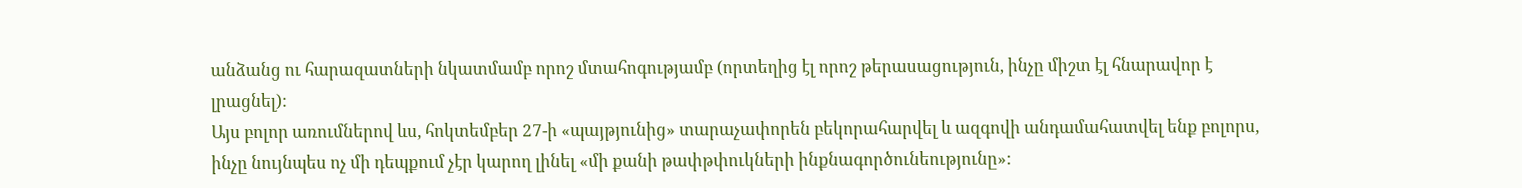անձանց ու հարազատների նկատմամբ որոշ մտահոգությամբ (որտեղից էլ որոշ թերասացություն, ինչը միշտ էլ հնարավոր է լրացնել):
Այս բոլոր առումներով ևս, հոկտեմբեր 27-ի «պայթյունից» տարաչափորեն բեկորահարվել և ազգովի անդամահատվել ենք բոլորս, ինչը նույնպես ոչ մի դեպքում չէր կարող լինել «մի քանի թափթփուկների ինքնագործունեությունը»: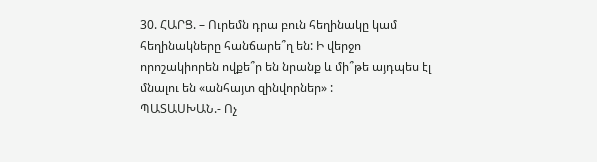30. ՀԱՐՑ. – Ուրեմն դրա բուն հեղինակը կամ հեղինակները հանճարե՞ղ են: Ի վերջո որոշակիորեն ովքե՞ր են նրանք և մի՞թե այդպես էլ մնալու են «անհայտ զինվորներ» :
ՊԱՏԱՍԽԱՆ.- Ոչ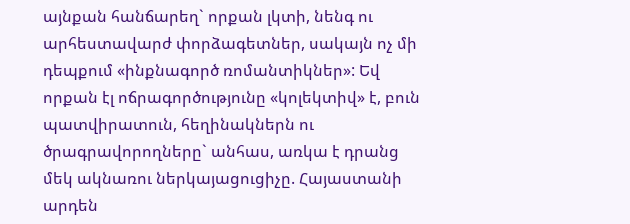այնքան հանճարեղ` որքան լկտի, նենգ ու արհեստավարժ փորձագետներ, սակայն ոչ մի դեպքում «ինքնագործ ռոմանտիկներ»: Եվ որքան էլ ոճրագործությունը «կոլեկտիվ» է, բուն պատվիրատուն, հեղինակներն ու ծրագրավորողները` անհաս, առկա է դրանց մեկ ակնառու ներկայացուցիչը. Հայաստանի արդեն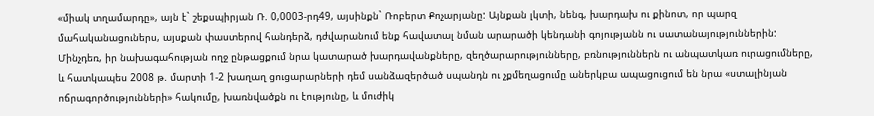«միակ տղամարդը», այն է` շեքսպիրյան Ռ. 0,0003-րդ49, այսինքն` Ռոբերտ Քոչարյանը: Այնքան լկտի, նենգ, խարդախ ու քինոտ, որ պարզ մահականացուներս, այսքան փաստերով հանդերձ, դժվարանում ենք հավատալ նման արարածի կենդանի գոյությանն ու սատանայություններին: Մինչդեռ, իր նախագահության ողջ ընթացքում նրա կատարած խարդավանքները, զեղծարարությունները, բռնություններն ու անպատկառ ուրացումները, և հատկապես 2008 թ. մարտի 1-2 խաղաղ ցուցարարների դեմ սանձազերծած սպանդն ու չքմեղացումը աներկբա ապացուցում են նրա «ստալինյան ոճրագործությունների» հակումը, խառնվածքն ու էությունը, և մուժիկ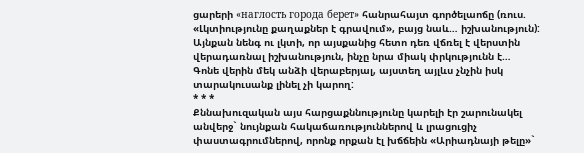ցարերի «наглость города берет» հանրահայտ գործելաոճը (ռուս. «Լկտիությունը քաղաքներ է գրավում», բայց նաև… իշխանություն): Այնքան նենգ ու լկտի, որ այսքանից հետո դեռ վճռել է վերստին վերադառնալ իշխանություն, ինչը նրա միակ փրկությունն է…
Գոնե վերին մեկ անձի վերաբերյալ, այստեղ այլևս չնչին իսկ տարակուսանք լինել չի կարող:
* * *
Քննախուզական այս հարցաքննությունը կարելի էր շարունակել անվերջ` նույնքան հակաճառություններով և լրացուցիչ փաստագրումներով, որոնք որքան էլ խճճեին «Արիադնայի թելը»`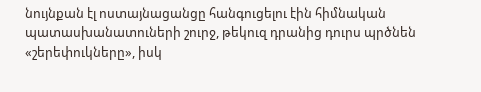նույնքան էլ ոստայնացանցը հանգուցելու էին հիմնական պատասխանատուների շուրջ, թեկուզ դրանից դուրս պրծնեն «շերեփուկները», իսկ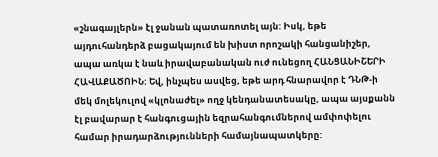«շնագայլերն» էլ ջանան պատառոտել այն: Իսկ, եթե այդուհանդերձ բացակայում են խիստ որոշակի հանցանիշեր, ապա առկա է նաև իրավաբանական ուժ ունեցող ՀԱՆՑԱՆԻՇԵՐԻ ՀԱՎԱՔԱԾՈԻՆ: Եվ, ինչպես ասվեց, եթե արդ հնարավոր է ԴՆԹ-ի մեկ մոլեկուլով «կլոնաժել» ողջ կենդանատեսակը, ապա այսքանն էլ բավարար է հանգուցային եզրահանգումներով ամփոփելու համար իրադարձությունների համայնապատկերը: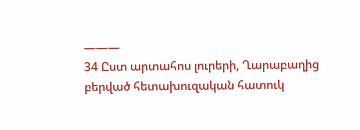———
34 Ըստ արտահոս լուրերի, Ղարաբաղից բերված հետախուզական հատուկ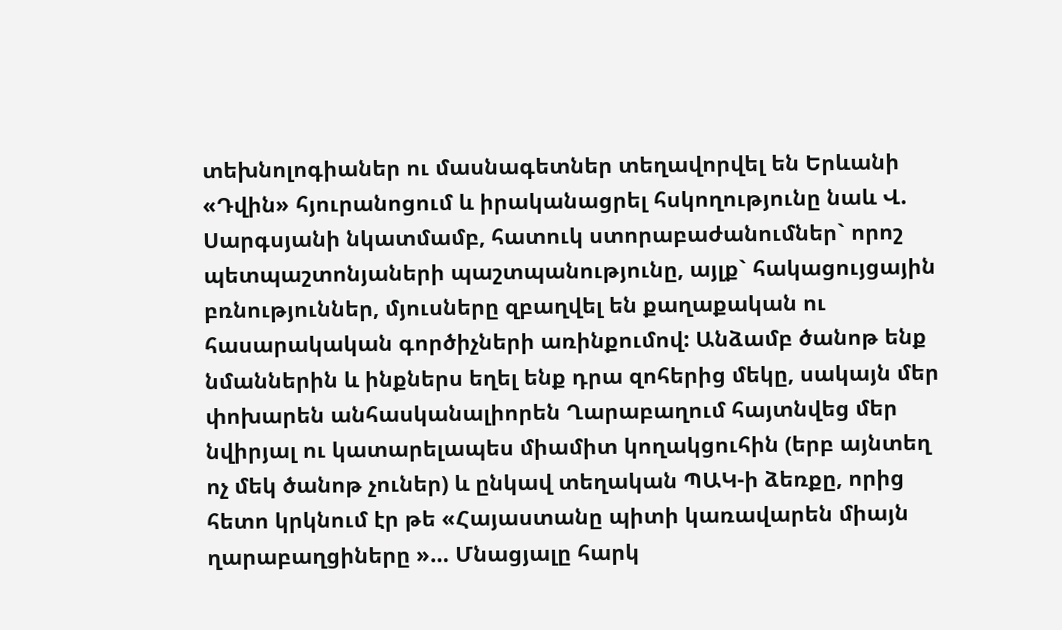տեխնոլոգիաներ ու մասնագետներ տեղավորվել են Երևանի «Դվին» հյուրանոցում և իրականացրել հսկողությունը նաև Վ. Սարգսյանի նկատմամբ, հատուկ ստորաբաժանումներ` որոշ պետպաշտոնյաների պաշտպանությունը, այլք` հակացույցային բռնություններ, մյուսները զբաղվել են քաղաքական ու հասարակական գործիչների առինքումով: Անձամբ ծանոթ ենք նմաններին և ինքներս եղել ենք դրա զոհերից մեկը, սակայն մեր փոխարեն անհասկանալիորեն Ղարաբաղում հայտնվեց մեր նվիրյալ ու կատարելապես միամիտ կողակցուհին (երբ այնտեղ ոչ մեկ ծանոթ չուներ) և ընկավ տեղական ՊԱԿ-ի ձեռքը, որից հետո կրկնում էր թե «Հայաստանը պիտի կառավարեն միայն ղարաբաղցիները »… Մնացյալը հարկ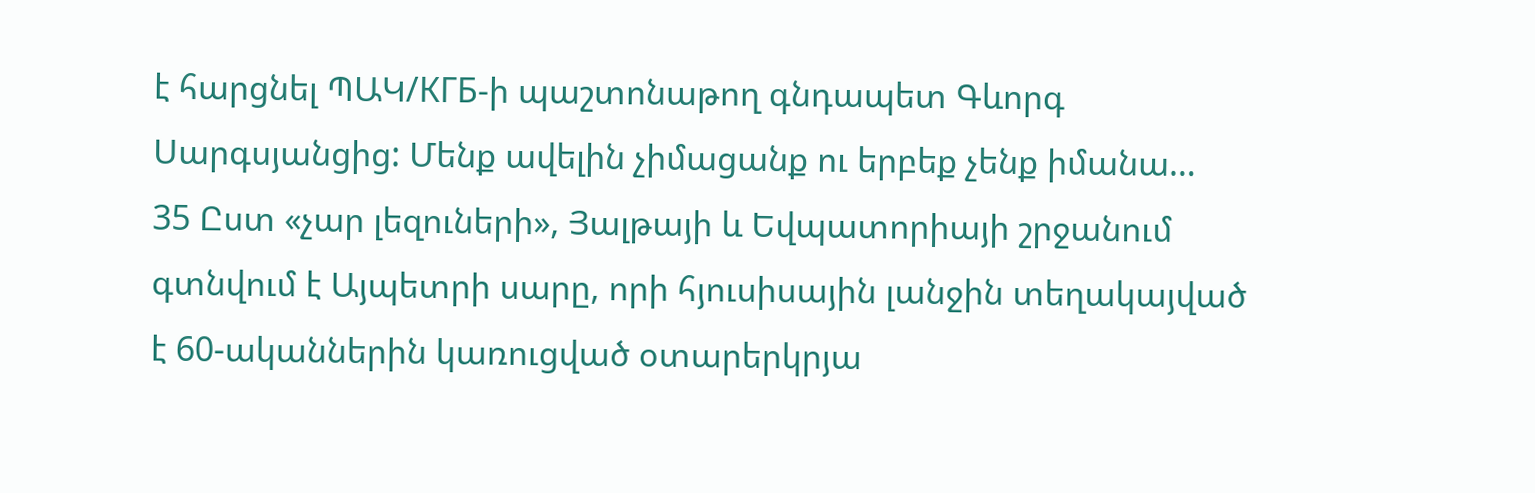է հարցնել ՊԱԿ/КГБ-ի պաշտոնաթող գնդապետ Գևորգ Սարգսյանցից: Մենք ավելին չիմացանք ու երբեք չենք իմանա…
35 Ըստ «չար լեզուների», Յալթայի և Եվպատորիայի շրջանում գտնվում է Այպետրի սարը, որի հյուսիսային լանջին տեղակայված է 60-ականներին կառուցված օտարերկրյա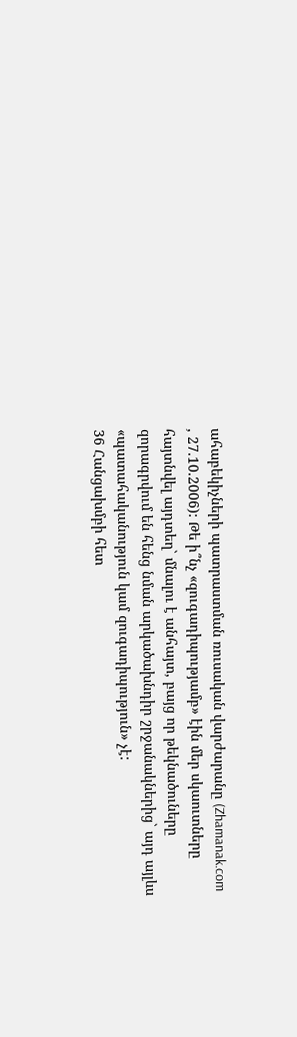ահաբեկիչների պատրաստման ռուսական վարժարանը (Zhamanak.com , 27.10.2006): Թե ի՞նչ «զուգադիպությամբ» էին մեր սկաուտները հայտնվել այդտեղ` մնալու է անհայտ, բայց որ թեկնածուները զորագրվում են հենց նման արկածախնդիր շրջանակներից` այդ այլևս «պատահականություն կամ զուգադիպություն» չէ:
36 Հանցախմբի հետ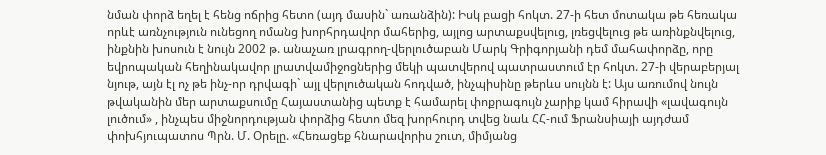նման փորձ եղել է հենց ոճրից հետո (այդ մասին` առանձին): Իսկ բացի հոկտ. 27-ի հետ մոտակա թե հեռակա որևէ առնչություն ունեցող ոմանց խորհրդավոր մահերից, այլոց արտաքսվելուց, լռեցվելուց թե առինքնվելուց, ինքնին խոսուն է նույն 2002 թ. անաչառ լրագրող-վերլուծաբան Մարկ Գրիգորյանի դեմ մահափորձը, որը եվրոպական հեղինակավոր լրատվամիջոցներից մեկի պատվերով պատրաստում էր հոկտ. 27-ի վերաբերյալ նյութ, այն էլ ոչ թե ինչ-որ դրվագի` այլ վերլուծական հոդված, ինչպիսինը թերևս սույնն է: Այս առումով նույն թվականին մեր արտաքսումը Հայաստանից պետք է համարել փոքրագույն չարիք կամ հիրավի «լավագույն լուծում» , ինչպես միջնորդության փորձից հետո մեզ խորհուրդ տվեց նաև ՀՀ-ում Ֆրանսիայի այդժամ փոխհյուպատոս Պրն. Մ. Օրելը. «Հեռացեք հնարավորիս շուտ, միմյանց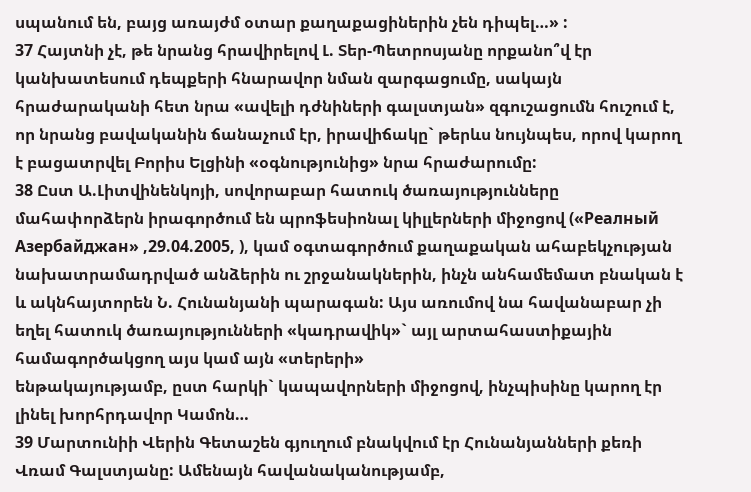սպանում են, բայց առայժմ օտար քաղաքացիներին չեն դիպել…» :
37 Հայտնի չէ, թե նրանց հրավիրելով Լ. Տեր-Պետրոսյանը որքանո՞վ էր կանխատեսում դեպքերի հնարավոր նման զարգացումը, սակայն հրաժարականի հետ նրա «ավելի դժնիների գալստյան» զգուշացումն հուշում է, որ նրանց բավականին ճանաչում էր, իրավիճակը` թերևս նույնպես, որով կարող է բացատրվել Բորիս Ելցինի «օգնությունից» նրա հրաժարումը:
38 Ըստ Ա.Լիտվինենկոյի, սովորաբար հատուկ ծառայությունները մահափորձերն իրագործում են պրոֆեսիոնալ կիլլերների միջոցով («Реалный Азербайджан» ,29.04.2005, ), կամ օգտագործում քաղաքական ահաբեկչության նախատրամադրված անձերին ու շրջանակներին, ինչն անհամեմատ բնական է և ակնհայտորեն Ն. Հունանյանի պարագան: Այս առումով նա հավանաբար չի եղել հատուկ ծառայությունների «կադրավիկ»` այլ արտահաստիքային համագործակցող այս կամ այն «տերերի»
ենթակայությամբ, ըստ հարկի` կապավորների միջոցով, ինչպիսինը կարող էր լինել խորհրդավոր Կամոն…
39 Մարտունիի Վերին Գետաշեն գյուղում բնակվում էր Հունանյանների քեռի Վռամ Գալստյանը: Ամենայն հավանականությամբ,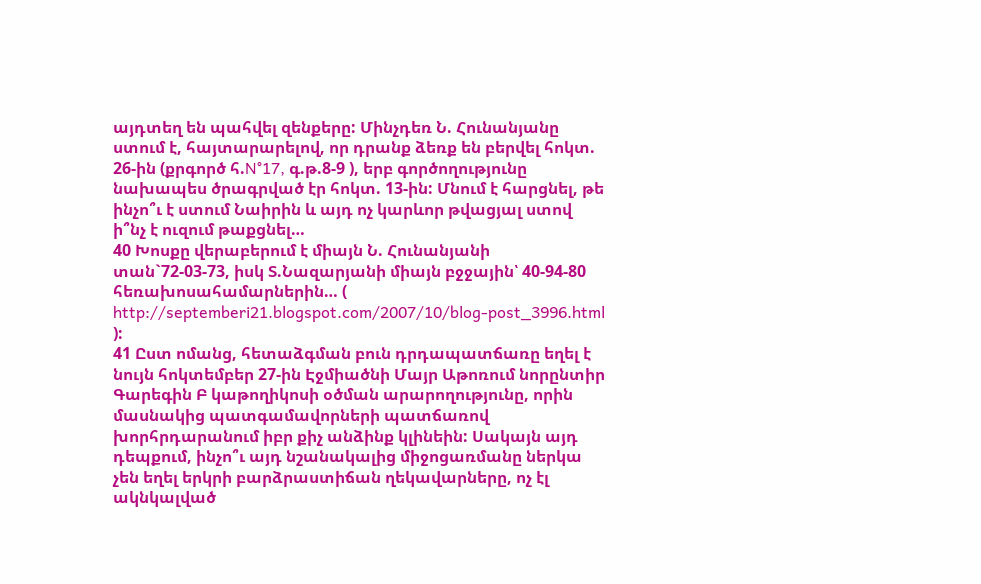այդտեղ են պահվել զենքերը: Մինչդեռ Ն. Հունանյանը ստում է, հայտարարելով, որ դրանք ձեռք են բերվել հոկտ. 26-ին (քրգործ հ.N°17, գ.թ.8-9 ), երբ գործողությունը նախապես ծրագրված էր հոկտ. 13-ին: Մնում է հարցնել, թե ինչո՞ւ է ստում Նաիրին և այդ ոչ կարևոր թվացյալ ստով ի՞նչ է ուզում թաքցնել…
40 Խոսքը վերաբերում է միայն Ն. Հունանյանի տան`72-03-73, իսկ Տ.Նազարյանի միայն բջջային՝ 40-94-80 հեռախոսահամարներին… ( http://septemberi21.blogspot.com/2007/10/blog-post_3996.html ):
41 Ըստ ոմանց, հետաձգման բուն դրդապատճառը եղել է նույն հոկտեմբեր 27-ին Էջմիածնի Մայր Աթոռում նորընտիր Գարեգին Բ կաթողիկոսի օծման արարողությունը, որին մասնակից պատգամավորների պատճառով խորհրդարանում իբր քիչ անձինք կլինեին: Սակայն այդ դեպքում, ինչո՞ւ այդ նշանակալից միջոցառմանը ներկա չեն եղել երկրի բարձրաստիճան ղեկավարները, ոչ էլ ակնկալված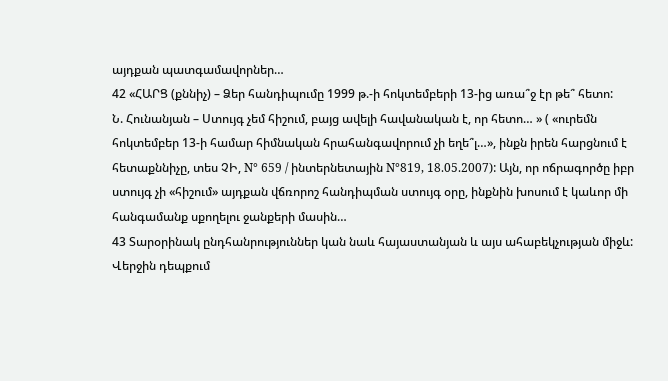այդքան պատգամավորներ…
42 «ՀԱՐՑ (քննիչ) – Ձեր հանդիպումը 1999 թ.-ի հոկտեմբերի 13-ից առա՞ջ էր թե՞ հետո:
Ն. Հունանյան – Ստույգ չեմ հիշում, բայց ավելի հավանական է, որ հետո… » ( «ուրեմն հոկտեմբեր 13-ի համար հիմնական հրահանգավորում չի եղե՞լ…», ինքն իրեն հարցնում է հետաքննիչը, տես ՉԻ, N° 659 / ինտերնետային N°819, 18.05.2007): Այն, որ ոճրագործը իբր ստույգ չի «հիշում» այդքան վճռորոշ հանդիպման ստույգ օրը, ինքնին խոսում է կաևոր մի հանգամանք սքողելու ջանքերի մասին…
43 Տարօրինակ ընդհանրություններ կան նաև հայաստանյան և այս ահաբեկչության միջև: Վերջին դեպքում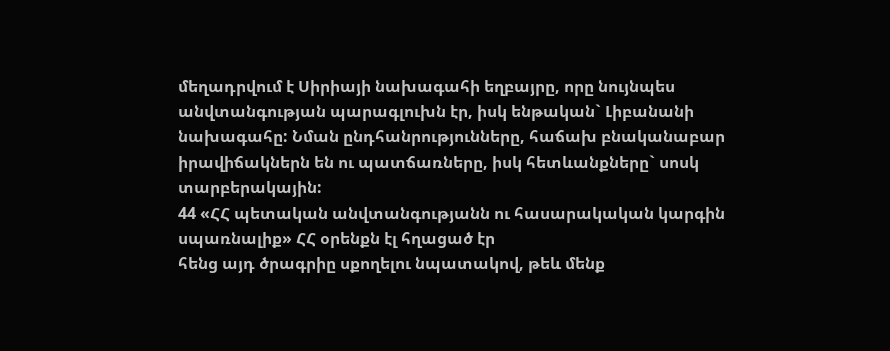մեղադրվում է Սիրիայի նախագահի եղբայրը, որը նույնպես անվտանգության պարագլուխն էր, իսկ ենթական` Լիբանանի նախագահը: Նման ընդհանրությունները, հաճախ բնականաբար իրավիճակներն են ու պատճառները, իսկ հետևանքները` սոսկ տարբերակային:
44 «ՀՀ պետական անվտանգությանն ու հասարակական կարգին սպառնալիք» ՀՀ օրենքն էլ հղացած էր
հենց այդ ծրագրիը սքողելու նպատակով, թեև մենք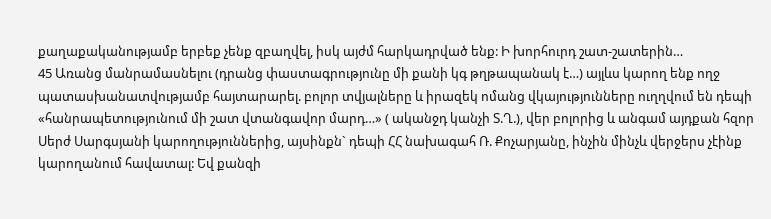քաղաքականությամբ երբեք չենք զբաղվել, իսկ այժմ հարկադրված ենք: Ի խորհուրդ շատ-շատերին…
45 Առանց մանրամասնելու (դրանց փաստագրությունը մի քանի կգ թղթապանակ է…) այլևս կարող ենք ողջ պատասխանատվությամբ հայտարարել. բոլոր տվյալները և իրազեկ ոմանց վկայությունները ուղղվում են դեպի «հանրապետությունում մի շատ վտանգավոր մարդ…» ( ականջդ կանչի Տ.Ղ.), վեր բոլորից և անգամ այդքան հզոր Սերժ Սարգսյանի կարողություններից, այսինքն` դեպի ՀՀ նախագահ Ռ. Քոչարյանը, ինչին մինչև վերջերս չէինք կարողանում հավատալ: Եվ քանզի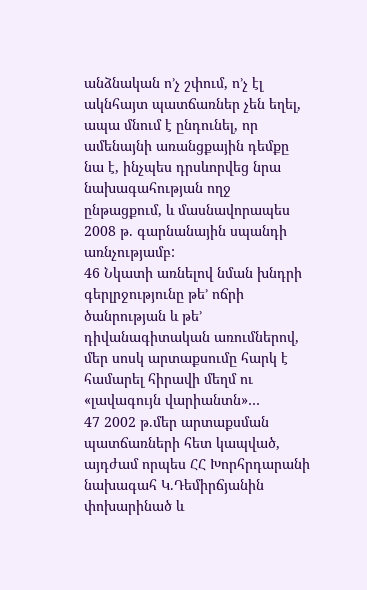անձնական ո’չ շփում, ո’չ էլ ակնհայտ պատճառներ չեն եղել, ապա մնում է ընդունել, որ ամենայնի առանցքային դեմքը նա է, ինչպես դրսևորվեց նրա նախագահության ողջ ընթացքում, և մասնավորապես 2008 թ. գարնանային սպանդի առնչությամբ:
46 Նկատի առնելով նման խնդրի գերլրջությունը թե’ ոճրի ծանրության և թե’ դիվանագիտական առումներով, մեր սոսկ արտաքսումը հարկ է համարել հիրավի մեղմ ու «լավագույն վարիանտն»…
47 2002 թ.մեր արտաքսման պատճառների հետ կապված, այդժամ որպես ՀՀ Խորհրդարանի նախագահ Կ.Դեմիրճյանին փոխարինած և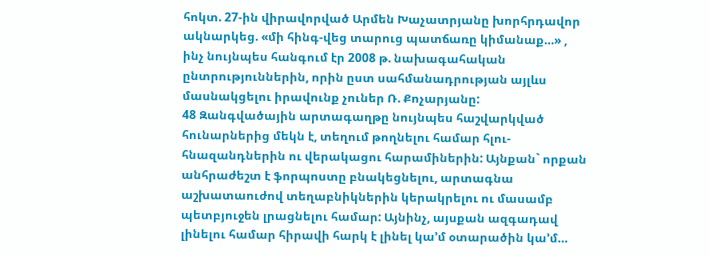հոկտ. 27-ին վիրավորված Արմեն Խաչատրյանը խորհրդավոր ակնարկեց. «մի հինգ-վեց տարուց պատճառը կիմանաք…» , ինչ նույնպես հանգում էր 2008 թ. նախագահական ընտրություններին, որին ըստ սահմանադրության այլևս մասնակցելու իրավունք չուներ Ռ. Քոչարյանը:
48 Զանգվածային արտագաղթը նույնպես հաշվարկված հունարներից մեկն է, տեղում թողնելու համար հլու-հնազանդներին ու վերակացու հարամիներին: Այնքան` որքան անհրաժեշտ է ֆորպոստը բնակեցնելու, արտագնա աշխատաուժով տեղաբնիկներին կերակրելու ու մասամբ պետբյուջեն լրացնելու համար: Այնինչ, այսքան ազգադավ լինելու համար հիրավի հարկ է լինել կա’մ օտարածին կա’մ…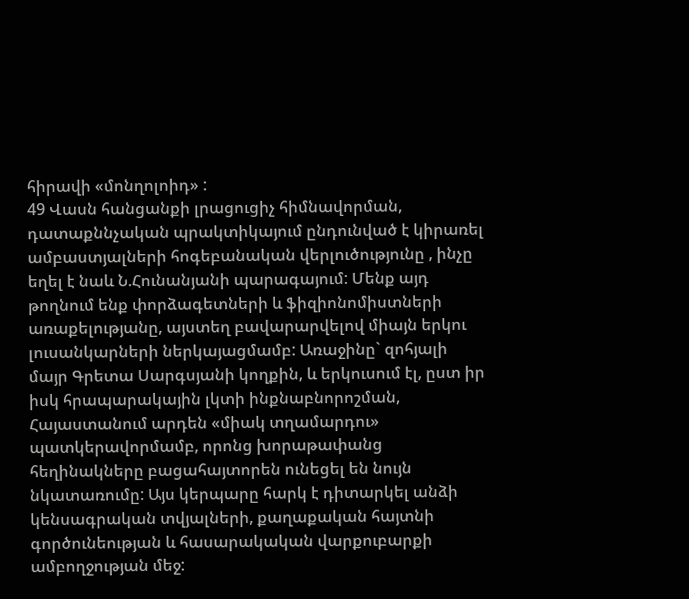հիրավի «մոնղոլոիդ» :
49 Վասն հանցանքի լրացուցիչ հիմնավորման, դատաքննչական պրակտիկայում ընդունված է կիրառել ամբաստյալների հոգեբանական վերլուծությունը , ինչը եղել է նաև Ն.Հունանյանի պարագայում: Մենք այդ թողնում ենք փորձագետների և ֆիզիոնոմիստների առաքելությանը, այստեղ բավարարվելով միայն երկու լուսանկարների ներկայացմամբ: Առաջինը` զոհյալի մայր Գրետա Սարգսյանի կողքին, և երկուսում էլ, ըստ իր իսկ հրապարակային լկտի ինքնաբնորոշման, Հայաստանում արդեն «միակ տղամարդու» պատկերավորմամբ, որոնց խորաթափանց հեղինակները բացահայտորեն ունեցել են նույն նկատառումը: Այս կերպարը հարկ է դիտարկել անձի կենսագրական տվյալների, քաղաքական հայտնի գործունեության և հասարակական վարքուբարքի ամբողջության մեջ: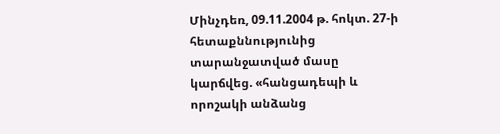Մինչդեռ, 09.11.2004 թ. հոկտ. 27-ի հետաքննությունից տարանջատված մասը կարճվեց. «հանցադեպի և որոշակի անձանց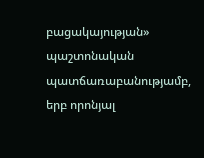բացակայության» պաշտոնական պատճառաբանությամբ,
երբ որոնյալ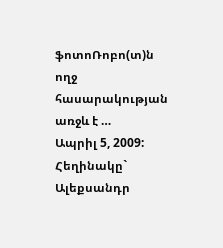ֆոտոՌոբո(տ)ն ողջ հասարակության առջև է …
Ապրիլ 5, 2009: Հեղինակը` Ալեքսանդր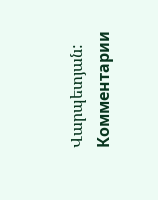Վարպետյան:
Комментарии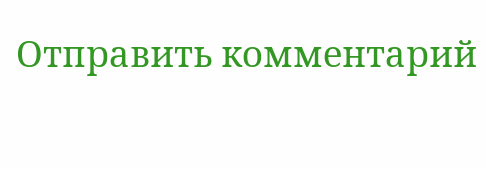Отправить комментарий